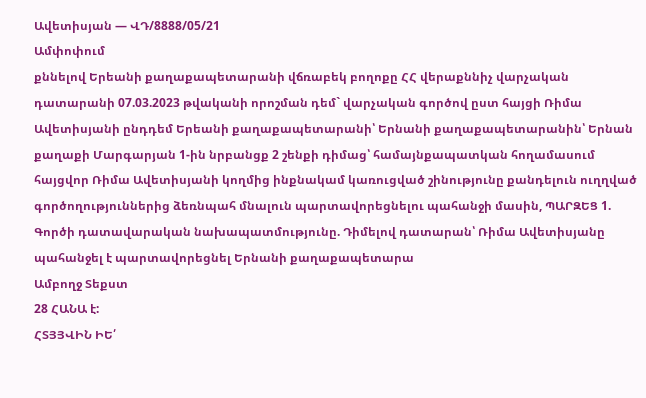Ավետիսյան — ՎԴ/8888/05/21
Ամփոփում
քննելով Երեանի քաղաքապետարանի վճռաբեկ բողոքը ՀՀ վերաքննիչ վարչական դատարանի 07.03.2023 թվականի որոշման դեմ` վարչական գործով ըստ հայցի Ռիմա Ավետիսյանի ընդդեմ Երեանի քաղաքապետարանի՝ Երնանի քաղաքապետարանին՝ Երնան քաղաքի Մարգարյան 1-ին նրբանցք 2 շենքի դիմաց՝ համայնքապատկան հողամասում հայցվոր Ռիմա Ավետիսյանի կողմից ինքնակամ կառուցված շինությունը քանդելուն ուղղված գործողություններից ձեռնպահ մնալուն պարտավորեցնելու պահանջի մասին, ՊԱՐԶԵՑ 1. Գործի դատավարական նախապատմությունը. Դիմելով դատարան՝ Ռիմա Ավետիսյանը պահանջել է պարտավորեցնել Երնանի քաղաքապետարա
Ամբողջ Տեքստ
28 ՀԱՆԱ է:
ՀՏՅՅՎԻՆ ԻԵ՛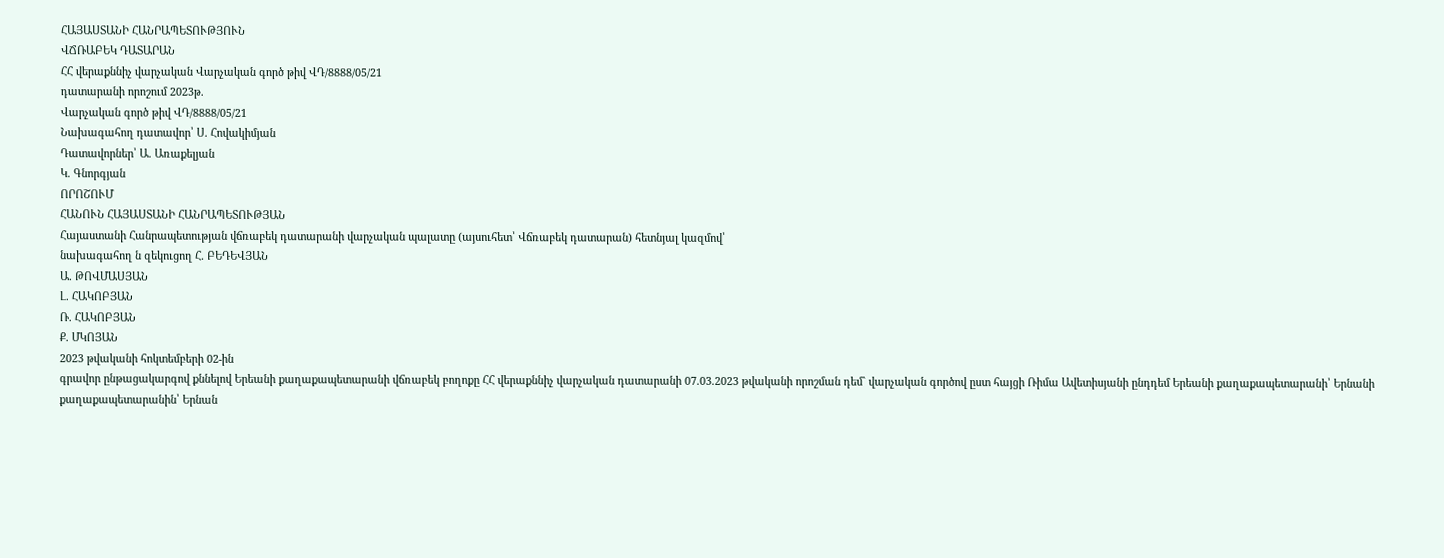ՀԱՅԱՍՏԱՆԻ ՀԱՆՐԱՊԵՏՈՒԹՅՈՒՆ
ՎՃՌԱԲԵԿ ԴԱՏԱՐԱՆ
ՀՀ վերաքննիչ վարչական Վարչական գործ թիվ ՎԴ/8888/05/21
դատարանի որոշում 2023թ.
Վարչական գործ թիվ ՎԴ/8888/05/21
Նախագահող դատավոր՝ Ս. Հովակիմյան
Դատավորներ՝ Ա. Առաքելյան
Կ. Գնորգյան
ՈՐՈՇՈՒՄ
ՀԱՆՈՒՆ ՀԱՅԱՍՏԱՆԻ ՀԱՆՐԱՊԵՏՈՒԹՅԱՆ
Հայաստանի Հանրապետության վճռաբեկ դատարանի վարչական պալատը (այսուհետ՝ Վճռաբեկ դատարան) հետնյալ կազմով՝
նախագահող ն զեկուցող Հ. ԲԵԴԵՎՅԱՆ
Ա. ԹՈՎՄԱՍՅԱՆ
Լ. ՀԱԿՈԲՅԱՆ
Ռ. ՀԱԿՈԲՅԱՆ
Ք. ՄԿՈՅԱՆ
2023 թվականի հոկտեմբերի 02-ին
գրավոր ընթացակարգով քննելով Երեանի քաղաքապետարանի վճռաբեկ բողոքը ՀՀ վերաքննիչ վարչական դատարանի 07.03.2023 թվականի որոշման դեմ` վարչական գործով ըստ հայցի Ռիմա Ավետիսյանի ընդդեմ Երեանի քաղաքապետարանի՝ Երնանի քաղաքապետարանին՝ Երնան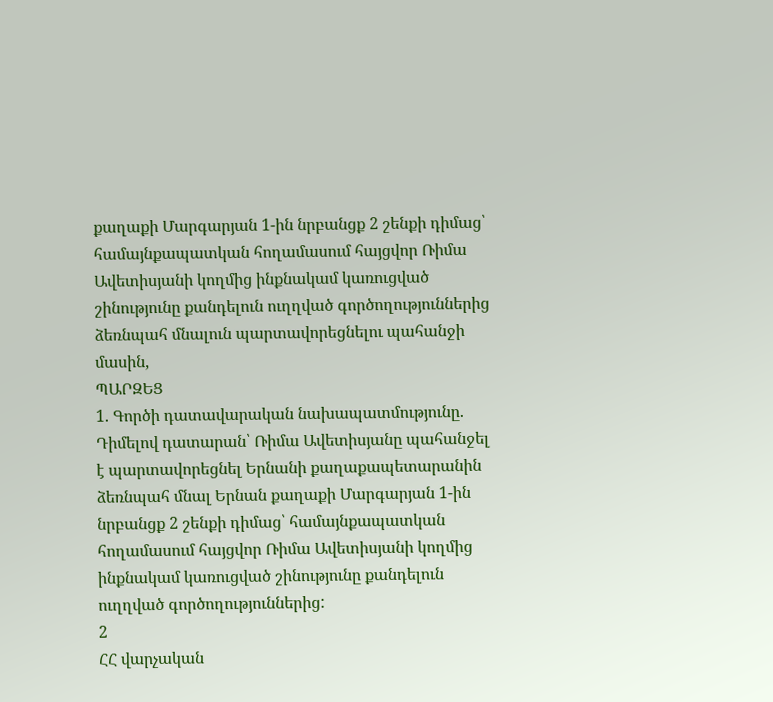քաղաքի Մարգարյան 1-ին նրբանցք 2 շենքի դիմաց՝ համայնքապատկան հողամասում հայցվոր Ռիմա Ավետիսյանի կողմից ինքնակամ կառուցված շինությունը քանդելուն ուղղված գործողություններից ձեռնպահ մնալուն պարտավորեցնելու պահանջի մասին,
ՊԱՐԶԵՑ
1. Գործի դատավարական նախապատմությունը.
Դիմելով դատարան՝ Ռիմա Ավետիսյանը պահանջել է պարտավորեցնել Երնանի քաղաքապետարանին ձեռնպահ մնալ Երնան քաղաքի Մարգարյան 1-ին նրբանցք 2 շենքի դիմաց՝ համայնքապատկան հողամասում հայցվոր Ռիմա Ավետիսյանի կողմից ինքնակամ կառուցված շինությունը քանդելուն ուղղված գործողություններից:
2
ՀՀ վարչական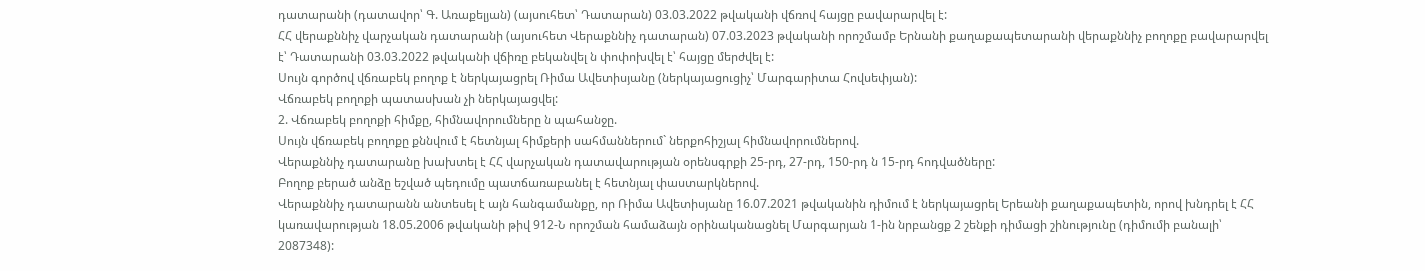դատարանի (դատավոր՝ Գ. Առաքելյան) (այսուհետ՝ Դատարան) 03.03.2022 թվականի վճռով հայցը բավարարվել է:
ՀՀ վերաքննիչ վարչական դատարանի (այսուհետ Վերաքննիչ դատարան) 07.03.2023 թվականի որոշմամբ Երնանի քաղաքապետարանի վերաքննիչ բողոքը բավարարվել է՝ Դատարանի 03.03.2022 թվականի վճիռը բեկանվել ն փոփոխվել է՝ հայցը մերժվել է:
Սույն գործով վճռաբեկ բողոք է ներկայացրել Ռիմա Ավետիսյանը (ներկայացուցիչ՝ Մարգարիտա Հովսեփյան):
Վճռաբեկ բողոքի պատասխան չի ներկայացվել:
2. Վճռաբեկ բողոքի հիմքը, հիմնավորումները ն պահանջը.
Սույն վճռաբեկ բողոքը քննվում է հետնյալ հիմքերի սահմաններում` ներքոհիշյալ հիմնավորումներով.
Վերաքննիչ դատարանը խախտել է ՀՀ վարչական դատավարության օրենսգրքի 25-րդ, 27-րդ, 150-րդ ն 15-րդ հոդվածները:
Բողոք բերած անձը եշված պեդումը պատճառաբանել է հետնյալ փաստարկներով.
Վերաքննիչ դատարանն անտեսել է այն հանգամանքը, որ Ռիմա Ավետիսյանը 16.07.2021 թվականին դիմում է ներկայացրել Երեանի քաղաքապետին, որով խնդրել է ՀՀ կառավարության 18.05.2006 թվականի թիվ 912-Ն որոշման համաձայն օրինականացնել Մարգարյան 1-ին նրբանցք 2 շենքի դիմացի շինությունը (դիմումի բանալի՝ 2087348):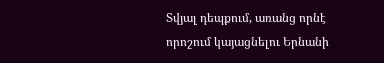Տվյալ դեպքում, առանց որնէ որոշում կայացնելու Երնանի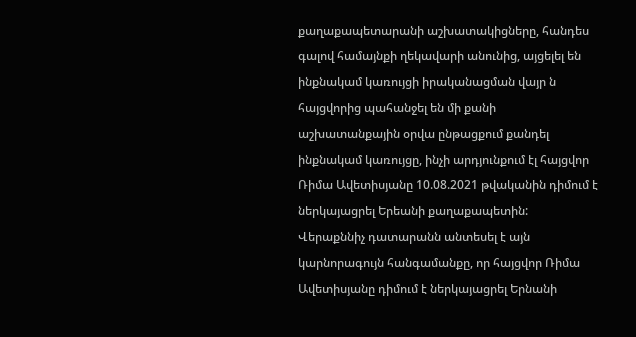քաղաքապետարանի աշխատակիցները, հանդես գալով համայնքի ղեկավարի անունից, այցելել են ինքնակամ կառույցի իրականացման վայր ն հայցվորից պահանջել են մի քանի աշխատանքային օրվա ընթացքում քանդել ինքնակամ կառույցը, ինչի արդյունքում էլ հայցվոր Ռիմա Ավետիսյանը 10.08.2021 թվականին դիմում է ներկայացրել Երեանի քաղաքապետին:
Վերաքննիչ դատարանն անտեսել է այն կարնորագույն հանգամանքը, որ հայցվոր Ռիմա Ավետիսյանը դիմում է ներկայացրել Երնանի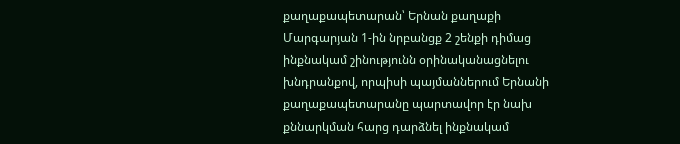քաղաքապետարան՝ Երնան քաղաքի Մարգարյան 1-ին նրբանցք 2 շենքի դիմաց ինքնակամ շինությունն օրինականացնելու խնդրանքով, որպիսի պայմաններում Երնանի քաղաքապետարանը պարտավոր էր նախ քննարկման հարց դարձնել ինքնակամ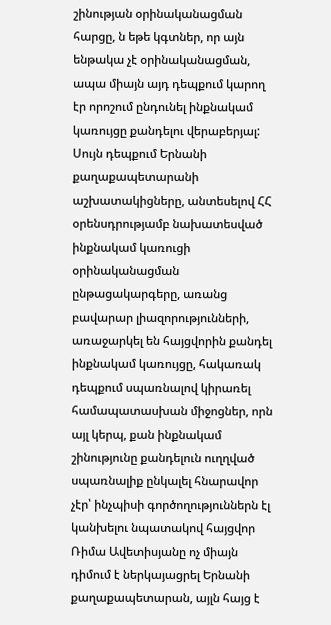շինության օրինականացման հարցը, ն եթե կգտներ, որ այն ենթակա չէ օրինականացման, ապա միայն այդ դեպքում կարող էր որոշում ընդունել ինքնակամ կառույցը քանդելու վերաբերյալ: Սույն դեպքում Երնանի քաղաքապետարանի աշխատակիցները, անտեսելով ՀՀ օրենսդրությամբ նախատեսված ինքնակամ կառուցի օրինականացման ընթացակարգերը, առանց բավարար լիազորությունների, առաջարկել են հայցվորին քանդել ինքնակամ կառույցը, հակառակ դեպքում սպառնալով կիրառել համապատասխան միջոցներ, որն այլ կերպ, քան ինքնակամ շինությունը քանդելուն ուղղված սպառնալիք ընկալել հնարավոր չէր՝ ինչպիսի գործողություններն էլ կանխելու նպատակով հայցվոր Ռիմա Ավետիսյանը ոչ միայն դիմում է ներկայացրել Երնանի քաղաքապետարան, այլն հայց է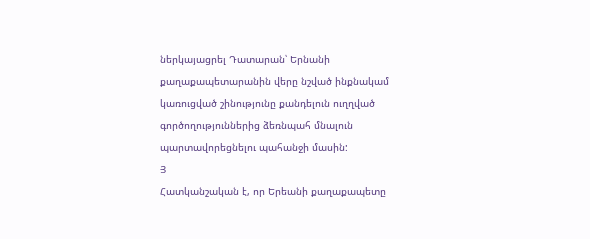ներկայացրել Դատարան՝ Երնանի քաղաքապետարանին վերը նշված ինքնակամ կառուցված շինությունը քանդելուն ուղղված գործողություններից ձեռնպահ մնալուն պարտավորեցնելու պահանջի մասին:
Յ
Հատկանշական է, որ Երեանի քաղաքապետը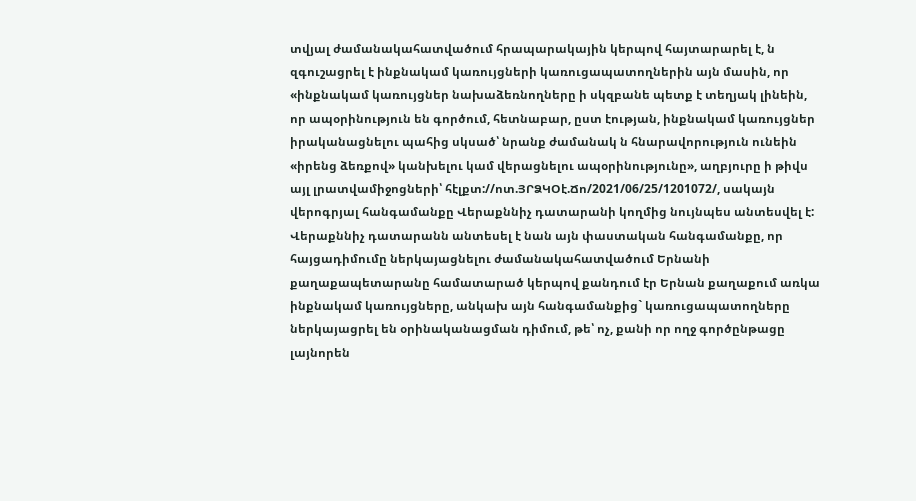տվյալ ժամանակահատվածում հրապարակային կերպով հայտարարել է, ն զգուշացրել է ինքնակամ կառույցների կառուցապատողներին այն մասին, որ «ինքնակամ կառույցներ նախաձեռնողները ի սկզբանե պետք է տեղյակ լինեին, որ ապօրինություն են գործում, հետնաբար, ըստ էության, ինքնակամ կառույցներ իրականացնելու պահից սկսած՝ նրանք ժամանակ ն հնարավորություն ունեին «իրենց ձեռքով» կանխելու կամ վերացնելու ապօրինությունը», աղբյուրը ի թիվս այլ լրատվամիջոցների՝ հէլքտ://ոտ.ՅՐՁԿՕէ.Ճո/2021/06/25/1201072/, սակայն վերոգրյալ հանգամանքը Վերաքննիչ դատարանի կողմից նույնպես անտեսվել է:
Վերաքննիչ դատարանն անտեսել է նան այն փաստական հանգամանքը, որ հայցադիմումը ներկայացնելու ժամանակահատվածում Երնանի քաղաքապետարանը համատարած կերպով քանդում էր Երնան քաղաքում առկա ինքնակամ կառույցները, անկախ այն հանգամանքից` կառուցապատողները ներկայացրել են օրինականացման դիմում, թե՝ ոչ, քանի որ ողջ գործընթացը լայնորեն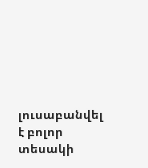լուսաբանվել է բոլոր տեսակի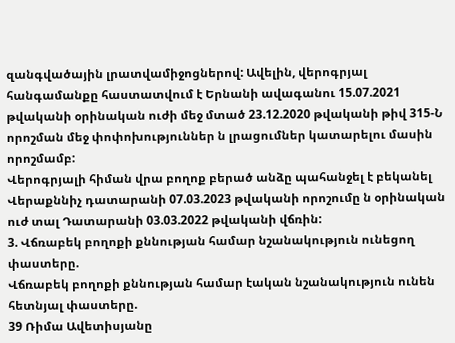զանգվածային լրատվամիջոցներով: Ավելին, վերոգրյալ հանգամանքը հաստատվում է Երնանի ավագանու 15.07.2021 թվականի օրինական ուժի մեջ մտած 23.12.2020 թվականի թիվ 315-Ն որոշման մեջ փոփոխություններ ն լրացումներ կատարելու մասին որոշմամբ:
Վերոգրյալի հիման վրա բողոք բերած անձը պահանջել է բեկանել Վերաքննիչ դատարանի 07.03.2023 թվականի որոշումը ն օրինական ուժ տալ Դատարանի 03.03.2022 թվականի վճռին:
3. Վճռաբեկ բողոքի քննության համար նշանակություն ունեցող փաստերը.
Վճռաբեկ բողոքի քննության համար էական նշանակություն ունեն հետնյալ փաստերը.
39 Ռիմա Ավետիսյանը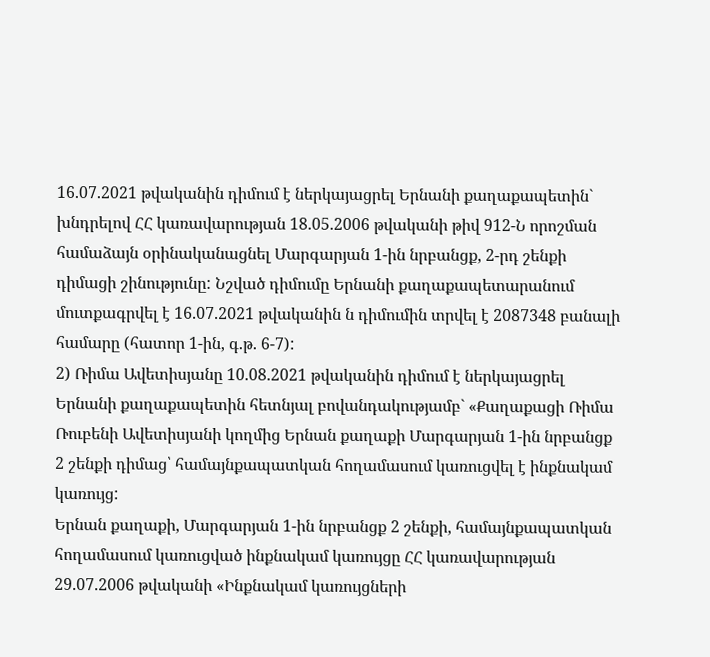16.07.2021 թվականին դիմում է ներկայացրել Երնանի քաղաքապետին` խնդրելով ՀՀ կառավարության 18.05.2006 թվականի թիվ 912-Ն որոշման համաձայն օրինականացնել Մարգարյան 1-ին նրբանցք, 2-րդ շենքի դիմացի շինությունը: Նշված դիմումը Երնանի քաղաքապետարանում մուտքագրվել է 16.07.2021 թվականին ն դիմումին տրվել է 2087348 բանալի համարը (հատոր 1-ին, գ.թ. 6-7):
2) Ռիմա Ավետիսյանը 10.08.2021 թվականին դիմում է ներկայացրել Երնանի քաղաքապետին հետնյալ բովանդակությամբ` «Քաղաքացի Ռիմա Ռուբենի Ավետիսյանի կողմից Երնան քաղաքի Մարգարյան 1-ին նրբանցք 2 շենքի դիմաց՝ համայնքապատկան հողամասում կառուցվել է ինքնակամ կառույց:
Երնան քաղաքի, Մարգարյան 1-ին նրբանցք 2 շենքի, համայնքապատկան հողամասում կառուցված ինքնակամ կառույցը ՀՀ կառավարության 29.07.2006 թվականի «Ինքնակամ կառույցների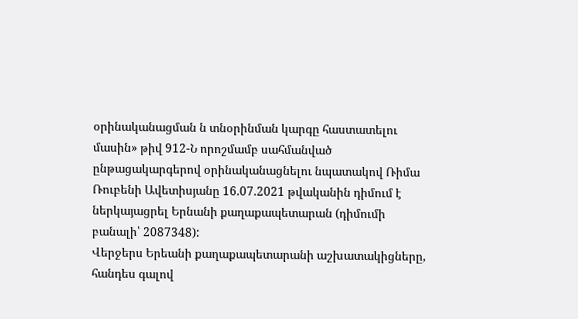օրինականացման ն տնօրինման կարգը հաստատելու մասին» թիվ 912-Ն որոշմամբ սահմանված ընթացակարգերով օրինականացնելու նպատակով Ռիմա Ռուբենի Ավետիսյանը 16.07.2021 թվականին դիմում է ներկայացրել Երնանի քաղաքապետարան (դիմումի բանալի՝ 2087348):
Վերջերս Երեանի քաղաքապետարանի աշխատակիցները, հանդես գալով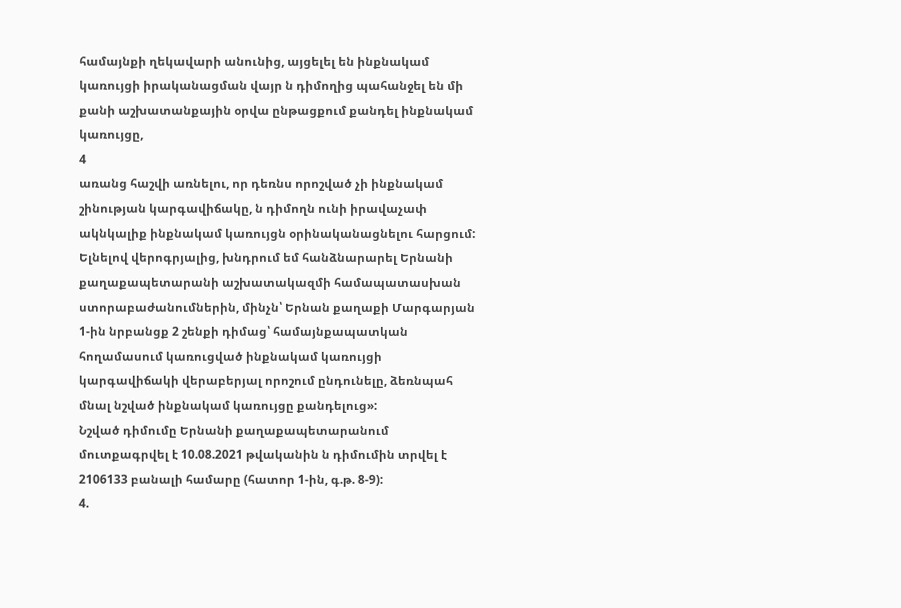համայնքի ղեկավարի անունից, այցելել են ինքնակամ կառույցի իրականացման վայր ն դիմողից պահանջել են մի քանի աշխատանքային օրվա ընթացքում քանդել ինքնակամ կառույցը,
4
առանց հաշվի առնելու, որ դեռնս որոշված չի ինքնակամ շինության կարգավիճակը, ն դիմողն ունի իրավաչափ ակնկալիք ինքնակամ կառույցն օրինականացնելու հարցում:
Ելնելով վերոգրյալից, խնդրում եմ հանձնարարել Երնանի քաղաքապետարանի աշխատակազմի համապատասխան ստորաբաժանումներին, մինչն՝ Երնան քաղաքի Մարգարյան 1-ին նրբանցք 2 շենքի դիմաց՝ համայնքապատկան հողամասում կառուցված ինքնակամ կառույցի կարգավիճակի վերաբերյալ որոշում ընդունելը, ձեռնպահ մնալ նշված ինքնակամ կառույցը քանդելուց»:
Նշված դիմումը Երնանի քաղաքապետարանում մուտքագրվել է 10.08.2021 թվականին ն դիմումին տրվել է 2106133 բանալի համարը (հատոր 1-ին, գ.թ. 8-9):
4.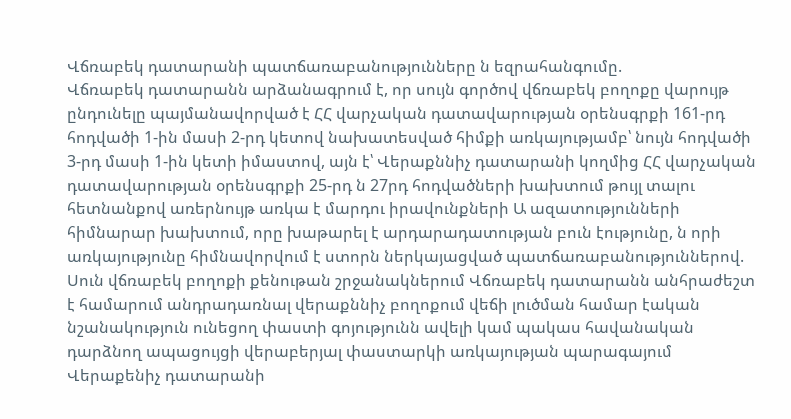Վճռաբեկ դատարանի պատճառաբանությունները ն եզրահանգումը.
Վճռաբեկ դատարանն արձանագրում է, որ սույն գործով վճռաբեկ բողոքը վարույթ ընդունելը պայմանավորված է ՀՀ վարչական դատավարության օրենսգրքի 161-րդ հոդվածի 1-ին մասի 2-րդ կետով նախատեսված հիմքի առկայությամբ՝ նույն հոդվածի 3-րդ մասի 1-ին կետի իմաստով, այն է՝ Վերաքննիչ դատարանի կողմից ՀՀ վարչական դատավարության օրենսգրքի 25-րդ ն 27րդ հոդվածների խախտում թույլ տալու հետնանքով առերնույթ առկա է մարդու իրավունքների Ա ազատությունների հիմնարար խախտում, որը խաթարել է արդարադատության բուն էությունը, ն որի առկայությունը հիմնավորվում է ստորն ներկայացված պատճառաբանություններով.
Սուն վճռաբեկ բողոքի քենութան շրջանակներում Վճռաբեկ դատարանն անհրաժեշտ է համարում անդրադառնալ վերաքննիչ բողոքում վեճի լուծման համար էական նշանակություն ունեցող փաստի գոյությունն ավելի կամ պակաս հավանական դարձնող ապացույցի վերաբերյալ փաստարկի առկայության պարագայում Վերաքենիչ դատարանի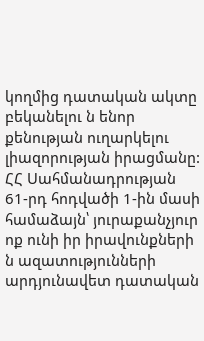կողմից դատական ակտը բեկանելու ն ենոր քենության ուղարկելու լիազորության իրացմանը:
ՀՀ Սահմանադրության 61-րդ հոդվածի 1-ին մասի համաձայն՝ յուրաքանչյուր ոք ունի իր իրավունքների ն ազատությունների արդյունավետ դատական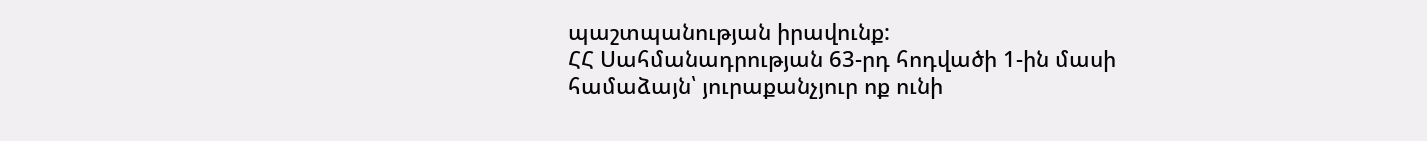պաշտպանության իրավունք:
ՀՀ Սահմանադրության 63-րդ հոդվածի 1-ին մասի համաձայն՝ յուրաքանչյուր ոք ունի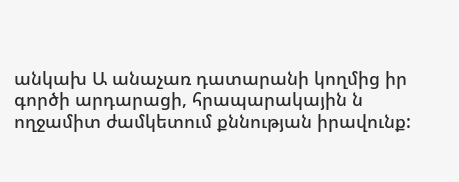անկախ Ա անաչառ դատարանի կողմից իր գործի արդարացի, հրապարակային ն ողջամիտ ժամկետում քննության իրավունք: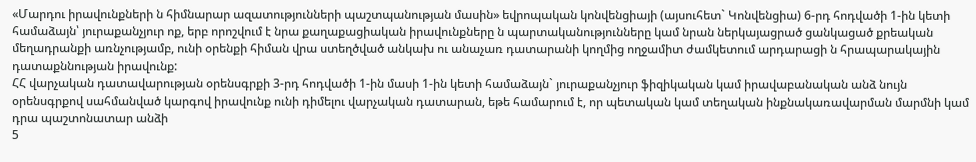«Մարդու իրավունքների ն հիմնարար ազատությունների պաշտպանության մասին» եվրոպական կոնվենցիայի (այսուհետ` Կոնվենցիա) 6-րդ հոդվածի 1-ին կետի համաձայն՝ յուրաքանչյուր ոք, երբ որոշվում է նրա քաղաքացիական իրավունքները ն պարտականությունները կամ նրան ներկայացրած ցանկացած քրեական մեղադրանքի առնչությամբ, ունի օրենքի հիման վրա ստեղծված անկախ ու անաչառ դատարանի կողմից ողջամիտ ժամկետում արդարացի ն հրապարակային դատաքննության իրավունք:
ՀՀ վարչական դատավարության օրենսգրքի 3-րդ հոդվածի 1-ին մասի 1-ին կետի համաձայն` յուրաքանչյուր ֆիզիկական կամ իրավաբանական անձ նույն օրենսգրքով սահմանված կարգով իրավունք ունի դիմելու վարչական դատարան, եթե համարում է, որ պետական կամ տեղական ինքնակառավարման մարմնի կամ դրա պաշտոնատար անձի
5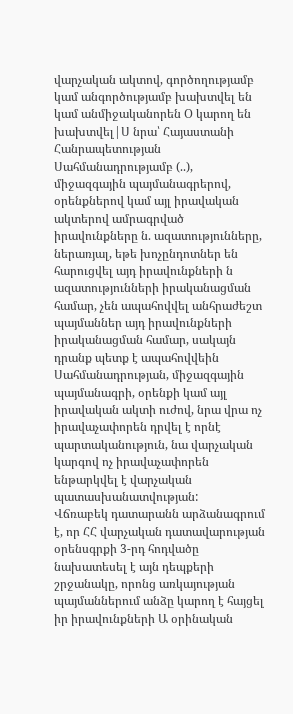վարչական ակտով, գործողությամբ կամ անգործությամբ խախտվել են կամ անմիջականորեն Օ կարող են խախտվել|Ս նրա՝ Հայաստանի Հանրապետության Սահմանադրությամբ (..), միջազգային պայմանագրերով, օրենքներով կամ այլ իրավական ակտերով ամրագրված իրավունքները ն. ազատությունները, ներառյալ, եթե խոչընդոտներ են հարուցվել այդ իրավունքների ն ազատությունների իրականացման համար, չեն ապահովվել անհրաժեշտ պայմաններ այդ իրավունքների իրականացման համար, սակայն դրանք պետք է ապահովվեին Սահմանադրության, միջազգային պայմանագրի, օրենքի կամ այլ իրավական ակտի ուժով, նրա վրա ոչ իրավաչափորեն դրվել է որնէ պարտականություն, նա վարչական կարգով ոչ իրավաչափորեն ենթարկվել է վարչական պատասխանատվության:
Վճռաբեկ դատարանն արձանագրում է, որ ՀՀ վարչական դատավարության օրենսգրքի 3-րդ հոդվածը նախատեսել է այն դեպքերի շրջանակը, որոնց առկայության պայմաններում անձը կարող է հայցել իր իրավունքների Ա օրինական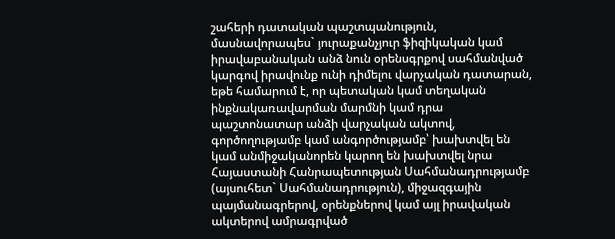շահերի դատական պաշտպանություն, մասնավորապես` յուրաքանչյուր ֆիզիկական կամ իրավաբանական անձ նուն օրենսգրքով սահմանված կարգով իրավունք ունի դիմելու վարչական դատարան, եթե համարում է, որ պետական կամ տեղական ինքնակառավարման մարմնի կամ դրա պաշտոնատար անձի վարչական ակտով, գործողությամբ կամ անգործությամբ՝ խախտվել են կամ անմիջականորեն կարող են խախտվել նրա Հայաստանի Հանրապետության Սահմանադրությամբ (այսուհետ` Սահմանադրություն), միջազգային պայմանագրերով, օրենքներով կամ այլ իրավական ակտերով ամրագրված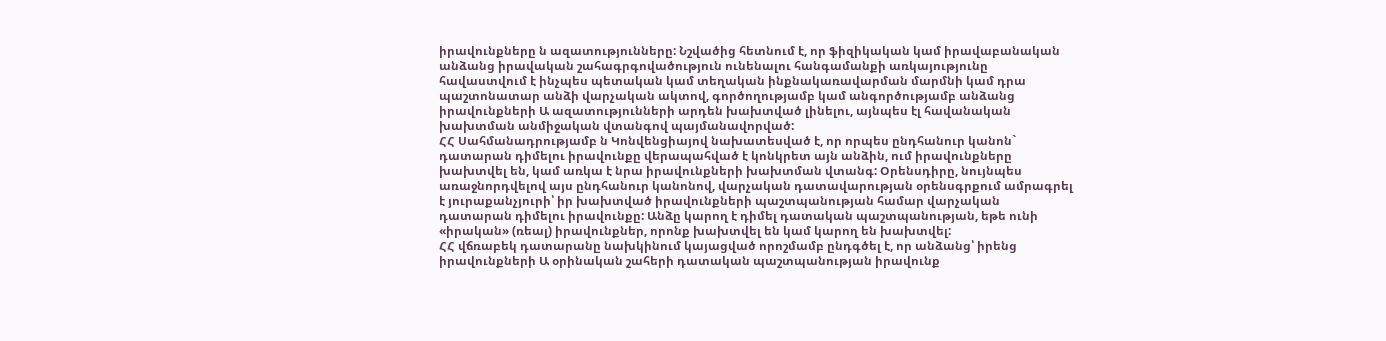իրավունքները ն ազատությունները: Նշվածից հետնում է, որ ֆիզիկական կամ իրավաբանական անձանց իրավական շահագրգովածություն ունենալու հանգամանքի առկայությունը հավաստվում է ինչպես պետական կամ տեղական ինքնակառավարման մարմնի կամ դրա պաշտոնատար անձի վարչական ակտով, գործողությամբ կամ անգործությամբ անձանց իրավունքների Ա ազատությունների արդեն խախտված լինելու, այնպես էլ հավանական խախտման անմիջական վտանգով պայմանավորված:
ՀՀ Սահմանադրությամբ ն Կոնվենցիայով նախատեսված է, որ որպես ընդհանուր կանոն` դատարան դիմելու իրավունքը վերապահված է կոնկրետ այն անձին, ում իրավունքները խախտվել են, կամ առկա է նրա իրավունքների խախտման վտանգ: Օրենսդիրը, նույնպես առաջնորդվելով այս ընդհանուր կանոնով, վարչական դատավարության օրենսգրքում ամրագրել է յուրաքանչյուրի՝ իր խախտված իրավունքների պաշտպանության համար վարչական դատարան դիմելու իրավունքը: Անձը կարող է դիմել դատական պաշտպանության, եթե ունի «իրական» (ռեալ) իրավունքներ, որոնք խախտվել են կամ կարող են խախտվել:
ՀՀ վճռաբեկ դատարանը նախկինում կայացված որոշմամբ ընդգծել է, որ անձանց՝ իրենց իրավունքների Ա օրինական շահերի դատական պաշտպանության իրավունք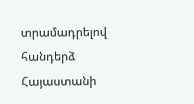տրամադրելով հանդերձ Հայաստանի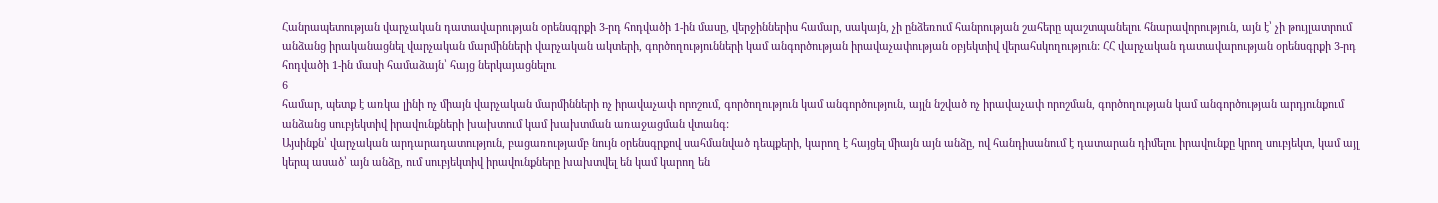Հանրապետության վարչական դատավարության օրենսգրքի 3-րդ հոդվածի 1-ին մասը, վերջիններիս համար, սակայն, չի ընձեռում հանրության շահերը պաշտպանելու հնարավորություն, այն է՝ չի թույլատրում անձանց իրականացնել վարչական մարմինների վարչական ակտերի, գործողությունների կամ անգործության իրավաչափության օբյեկտիվ վերահսկողություն: ՀՀ վարչական դատավարության օրենսգրքի 3-րդ հոդվածի 1-ին մասի համաձայն՝ հայց ներկայացնելու
6
համար, պետք է առկա լինի ոչ միայն վարչական մարմինների ոչ իրավաչափ որոշում, գործողություն կամ անգործություն, այլն նշված ոչ իրավաչափ որոշման, գործողության կամ անգործության արդյունքում անձանց սուբյեկտիվ իրավունքների խախտում կամ խախտման առաջացման վտանգ:
Այսինքն՝ վարչական արդարադատություն, բացառությամբ նույն օրենսգրքով սահմանված դեպքերի, կարող է հայցել միայն այն անձը, ով հանդիսանում է դատարան դիմելու իրավունքը կրող սուբյեկտ, կամ այլ կերպ ասած՝ այն անձը, ում սուբյեկտիվ իրավունքները խախտվել են կամ կարող են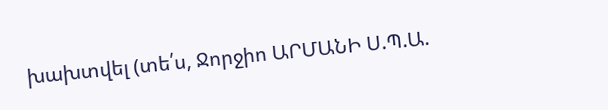խախտվել (տե՛ս, Ջորջիո ԱՐՄԱՆԻ Ս.Պ.Ա.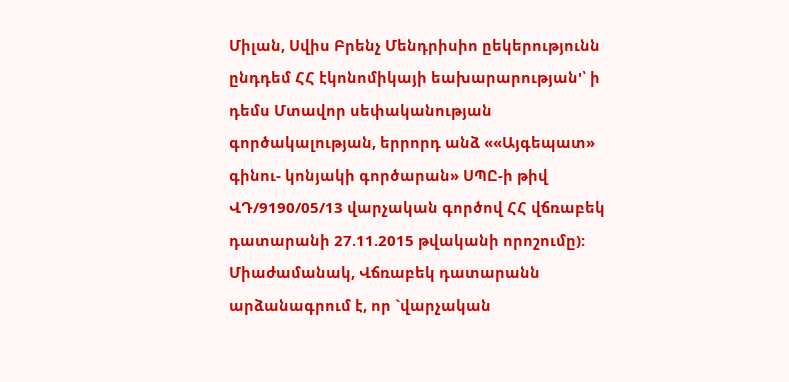Միլան, Սվիս Բրենչ Մենդրիսիո ըեկերությունն ընդդեմ ՀՀ էկոնոմիկայի եախարարության'՝ ի դեմս Մտավոր սեփականության գործակալության, երրորդ անձ ««Այգեպատ» գինու- կոնյակի գործարան» ՍՊԸ-ի թիվ ՎԴ/9190/05/13 վարչական գործով ՀՀ վճռաբեկ դատարանի 27.11.2015 թվականի որոշումը):
Միաժամանակ, Վճռաբեկ դատարանն արձանագրում է, որ `վարչական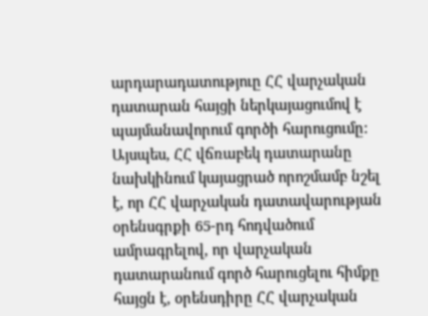արդարադատություը ՀՀ վարչական դատարան հայցի ներկայացումով է պայմանավորում գործի հարուցումը:
Այսպես, ՀՀ վճռաբեկ դատարանը նախկինում կայացրած որոշմամբ նշել է, որ ՀՀ վարչական դատավարության օրենսգրքի 65-րդ հոդվածում ամրագրելով, որ վարչական դատարանում գործ հարուցելու հիմքը հայցն է, օրենսդիրը ՀՀ վարչական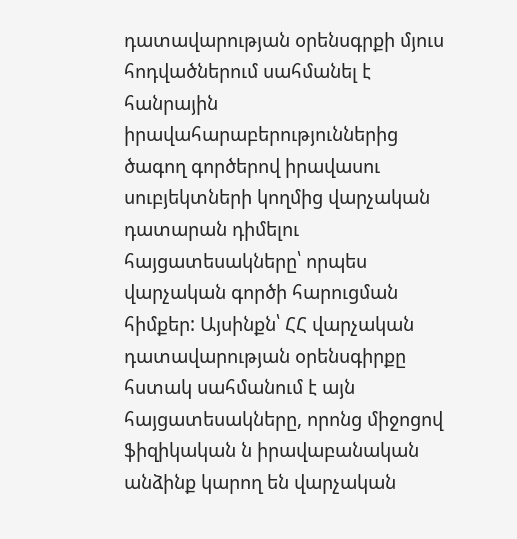դատավարության օրենսգրքի մյուս հոդվածներում սահմանել է հանրային իրավահարաբերություններից ծագող գործերով իրավասու սուբյեկտների կողմից վարչական դատարան դիմելու հայցատեսակները՝ որպես վարչական գործի հարուցման հիմքեր: Այսինքն՝ ՀՀ վարչական դատավարության օրենսգիրքը հստակ սահմանում է այն հայցատեսակները, որոնց միջոցով ֆիզիկական ն իրավաբանական անձինք կարող են վարչական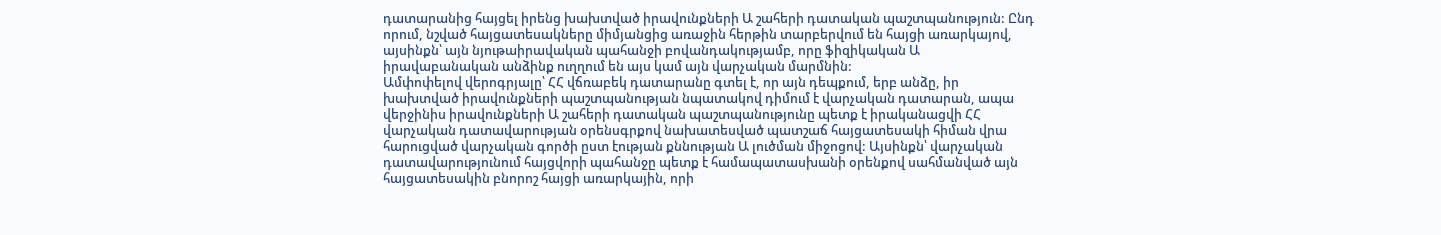դատարանից հայցել իրենց խախտված իրավունքների Ա շահերի դատական պաշտպանություն: Ընդ որում, նշված հայցատեսակները միմյանցից առաջին հերթին տարբերվում են հայցի առարկայով, այսինքն՝ այն նյութաիրավական պահանջի բովանդակությամբ, որը ֆիզիկական Ա իրավաբանական անձինք ուղղում են այս կամ այն վարչական մարմնին:
Ամփոփելով վերոգրյալը՝ ՀՀ վճռաբեկ դատարանը գտել է, որ այն դեպքում, երբ անձը, իր խախտված իրավունքների պաշտպանության նպատակով դիմում է վարչական դատարան, ապա վերջինիս իրավունքների Ա շահերի դատական պաշտպանությունը պետք է իրականացվի ՀՀ վարչական դատավարության օրենսգրքով նախատեսված պատշաճ հայցատեսակի հիման վրա հարուցված վարչական գործի ըստ էության քննության Ա լուծման միջոցով: Այսինքն՝ վարչական դատավարությունում հայցվորի պահանջը պետք է համապատասխանի օրենքով սահմանված այն հայցատեսակին բնորոշ հայցի առարկային, որի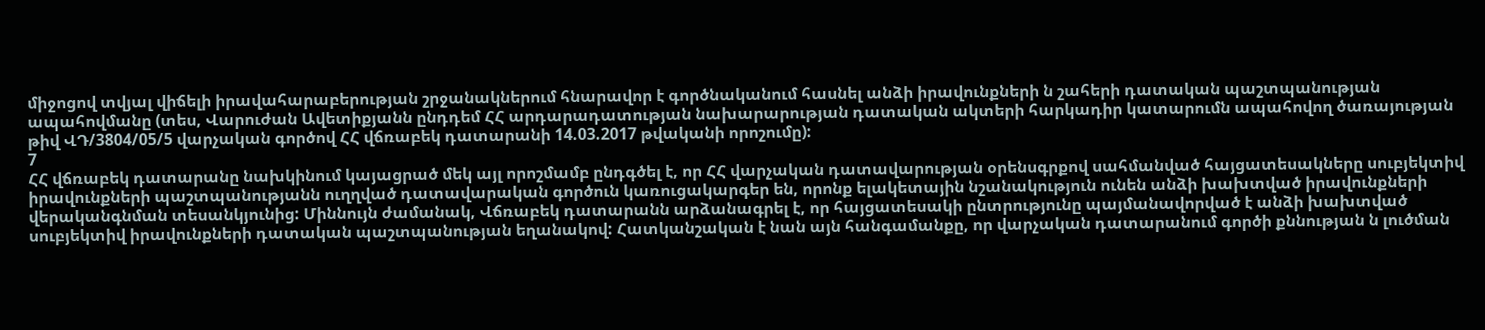միջոցով տվյալ վիճելի իրավահարաբերության շրջանակներում հնարավոր է գործնականում հասնել անձի իրավունքների ն շահերի դատական պաշտպանության ապահովմանը (տես, Վարուժան Ավետիքյանն ընդդեմ ՀՀ արդարադատության նախարարության դատական ակտերի հարկադիր կատարումն ապահովող ծառայության թիվ ՎԴ/3804/05/5 վարչական գործով ՀՀ վճռաբեկ դատարանի 14.03.2017 թվականի որոշումը):
7
ՀՀ վճռաբեկ դատարանը նախկինում կայացրած մեկ այլ որոշմամբ ընդգծել է, որ ՀՀ վարչական դատավարության օրենսգրքով սահմանված հայցատեսակները սուբյեկտիվ իրավունքների պաշտպանությանն ուղղված դատավարական գործուն կառուցակարգեր են, որոնք ելակետային նշանակություն ունեն անձի խախտված իրավունքների վերականգնման տեսանկյունից: Միննույն ժամանակ, Վճռաբեկ դատարանն արձանագրել է, որ հայցատեսակի ընտրությունը պայմանավորված է անձի խախտված սուբյեկտիվ իրավունքների դատական պաշտպանության եղանակով: Հատկանշական է նան այն հանգամանքը, որ վարչական դատարանում գործի քննության ն լուծման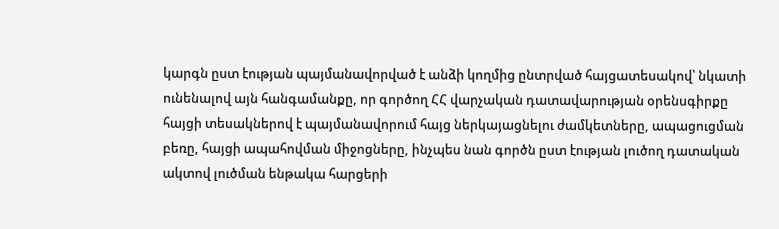կարգն ըստ էության պայմանավորված է անձի կողմից ընտրված հայցատեսակով՝ նկատի ունենալով այն հանգամանքը, որ գործող ՀՀ վարչական դատավարության օրենսգիրքը հայցի տեսակներով է պայմանավորում հայց ներկայացնելու ժամկետները, ապացուցման բեռը, հայցի ապահովման միջոցները, ինչպես նան գործն ըստ էության լուծող դատական ակտով լուծման ենթակա հարցերի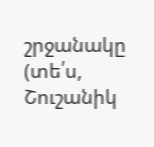շրջանակը (տե՛ս, Շուշանիկ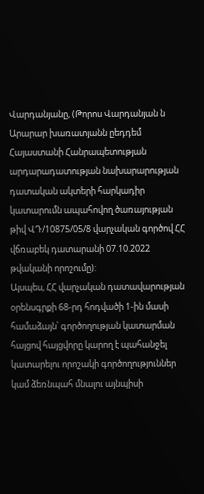Վարդանյանը, (Թորոս Վարդանյան ն Արարար խառատյանն ըեդդեմ Հայաստանի Հանրապետության արդարադատության նախարարության դատական ակտերի հարկադիր կատարումն ապահովող ծառայության թիվ ՎԴ/10875/05/8 վարչական գործով ՀՀ վճռաբեկ դատարանի 07.10.2022 թվականի որոշումը):
Այսպես, ՀՀ վարչական դատավարության օրենսգրքի 68-րդ հոդվածի 1-ին մասի համաձայն՝ գործողության կատարման հայցով հայցվորը կարող է պահանջել կատարելու որոշակի գործողություններ կամ ձեռնպահ մնալու այնպիսի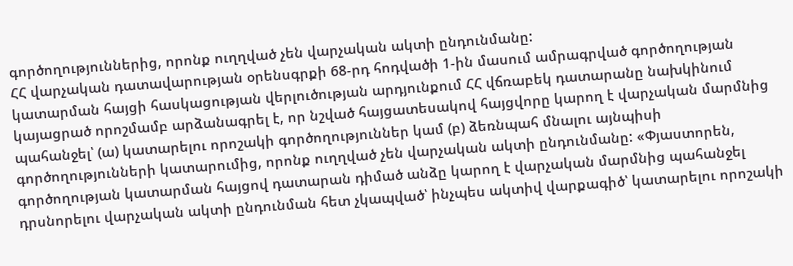գործողություններից, որոնք ուղղված չեն վարչական ակտի ընդունմանը:
ՀՀ վարչական դատավարության օրենսգրքի 68-րդ հոդվածի 1-ին մասում ամրագրված գործողության կատարման հայցի հասկացության վերլուծության արդյունքում ՀՀ վճռաբեկ դատարանը նախկինում կայացրած որոշմամբ արձանագրել է, որ նշված հայցատեսակով հայցվորը կարող է վարչական մարմնից պահանջել՝ (ա) կատարելու որոշակի գործողություններ կամ (բ) ձեռնպահ մնալու այնպիսի գործողությունների կատարումից, որոնք ուղղված չեն վարչական ակտի ընդունմանը: «Փյաստորեն, գործողության կատարման հայցով դատարան դիմած անձը կարող է վարչական մարմնից պահանջել դրսնորելու վարչական ակտի ընդունման հետ չկապված՝ ինչպես ակտիվ վարքագիծ՝ կատարելու որոշակի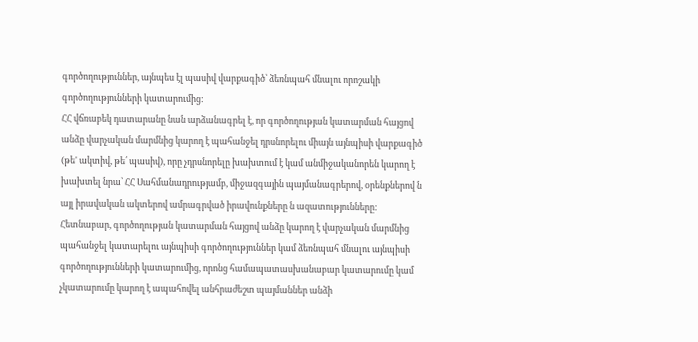գործողություններ, այնպես էլ պասիվ վարքագիծ՝ ձեռնպահ մնալու որոշակի գործողությունների կատարումից:
ՀՀ վճռաբեկ դատարանը նան արձանագրել է, որ գործողության կատարման հայցով անձը վարչական մարմնից կարող է պահանջել դրսնորելու միայն այնպիսի վարքագիծ (թե' ակտիվ, թե՛ պասիվ), որը չդրսնորելը խախտում է կամ անմիջականորեն կարող է խախտել նրա՝ ՀՀ Սահմանադրությամբ, միջազգային պայմանագրերով, օրենքներով ն այլ իրավական ակտերով ամրագրված իրավունքները ն ազատությունները: Հետնաբար, գործողության կատարման հայցով անձը կարող է վարչական մարմնից պահանջել կատարելու այնպիսի գործողություններ կամ ձեռնպահ մնալու այնպիսի գործողությունների կատարումից, որոնց համապատասխանաբար կատարումը կամ չկատարումը կարող է ապահովել անհրաժեշտ պայմաններ անձի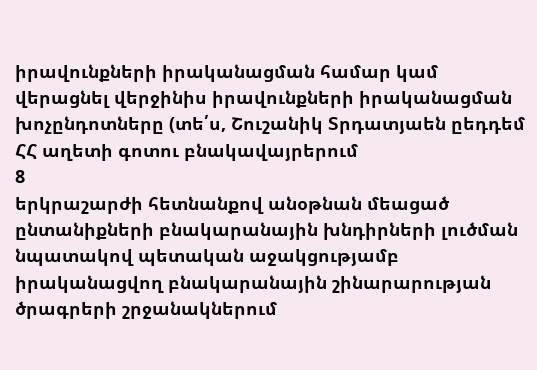իրավունքների իրականացման համար կամ վերացնել վերջինիս իրավունքների իրականացման խոչընդոտները (տե՛ս, Շուշանիկ Տրդատյաեն ըեդդեմ ՀՀ աղետի գոտու բնակավայրերում
8
երկրաշարժի հետնանքով անօթնան մեացած ընտանիքների բնակարանային խնդիրների լուծման նպատակով պետական աջակցությամբ իրականացվող բնակարանային շինարարության ծրագրերի շրջանակներում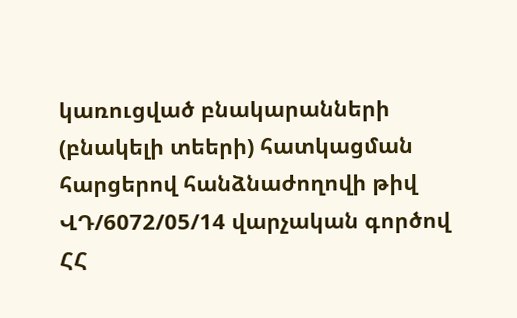կառուցված բնակարանների (բնակելի տեերի) հատկացման հարցերով հանձնաժողովի թիվ ՎԴ/6072/05/14 վարչական գործով ՀՀ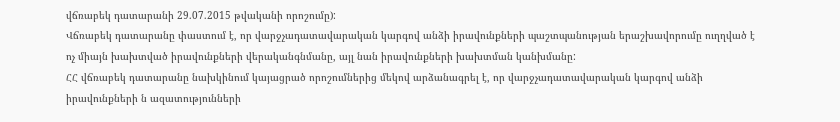վճռաբեկ դատարանի 29.07.2015 թվականի որոշումը):
Վճռաբեկ դատարանը փաստում է, որ վարջչադատավարական կարգով անձի իրավունքների պաշտպանության երաշխավորումը ուղղված է ոչ միայն խախտված իրավունքների վերականգնմանը, այլ նան իրավունքների խախտման կանխմանը:
ՀՀ վճռաբեկ դատարանը նախկինում կայացրած որոշումներից մեկով արձանագրել է, որ վարջչադատավարական կարգով անձի իրավունքների ն ազատությունների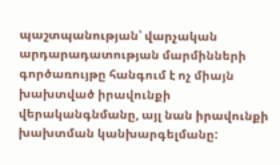պաշտպանության՝ վարչական արդարադատության մարմինների գործառույթը հանգում է ոչ միայն խախտված իրավունքի վերականգնմանը, այլ նան իրավունքի խախտման կանխարգելմանը: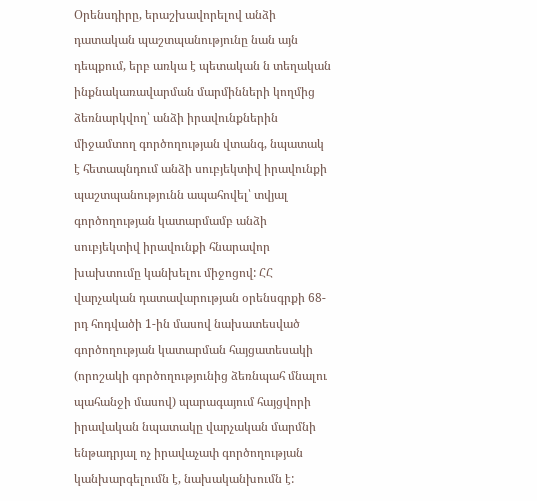Օրենսդիրը, երաշխավորելով անձի դատական պաշտպանությունը նան այն դեպքում, երբ առկա է պետական ն տեղական ինքնակառավարման մարմինների կողմից ձեռնարկվող՝ անձի իրավունքներին միջամտող գործողության վտանգ, նպատակ է հետապնդում անձի սուբյեկտիվ իրավունքի պաշտպանությունն ապահովել՝ տվյալ գործողության կատարմամբ անձի սուբյեկտիվ իրավունքի հնարավոր խախտումը կանխելու միջոցով: ՀՀ վարչական դատավարության օրենսգրքի 68-րդ հոդվածի 1-ին մասով նախատեսված գործողության կատարման հայցատեսակի (որոշակի գործողությունից ձեռնպահ մնալու պահանջի մասով) պարագայում հայցվորի իրավական նպատակը վարչական մարմնի ենթադրյալ ոչ իրավաչափ գործողության կանխարգելումն է, նախականխումն է: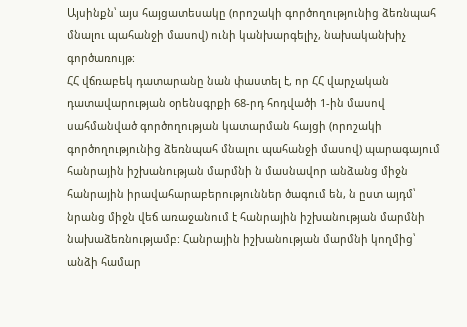Այսինքն՝ այս հայցատեսակը (որոշակի գործողությունից ձեռնպահ մնալու պահանջի մասով) ունի կանխարգելիչ, նախականխիչ գործառույթ:
ՀՀ վճռաբեկ դատարանը նան փաստել է, որ ՀՀ վարչական դատավարության օրենսգրքի 68-րդ հոդվածի 1-ին մասով սահմանված գործողության կատարման հայցի (որոշակի գործողությունից ձեռնպահ մնալու պահանջի մասով) պարագայում հանրային իշխանության մարմնի ն մասնավոր անձանց միջն հանրային իրավահարաբերություններ ծագում են, ն ըստ այդմ՝ նրանց միջն վեճ առաջանում է հանրային իշխանության մարմնի նախաձեռնությամբ: Հանրային իշխանության մարմնի կողմից՝ անձի համար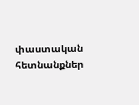փաստական հետնանքներ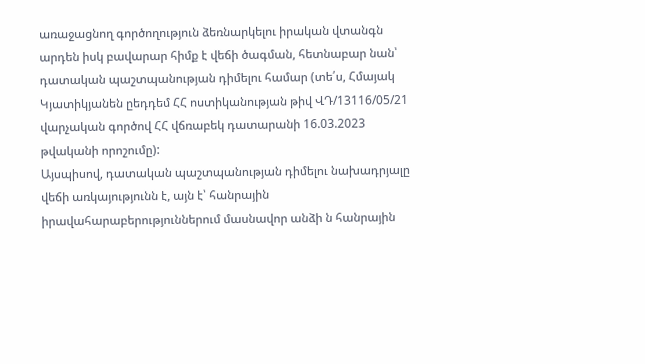առաջացնող գործողություն ձեռնարկելու իրական վտանգն արդեն իսկ բավարար հիմք է վեճի ծագման, հետնաբար նան՝ դատական պաշտպանության դիմելու համար (տե՛ս, Հմայակ Կյատիկյանեն ըեդդեմ ՀՀ ոստիկանության թիվ ՎԴ/13116/05/21 վարչական գործով ՀՀ վճռաբեկ դատարանի 16.03.2023 թվականի որոշումը):
Այսպիսով, դատական պաշտպանության դիմելու նախադրյալը վեճի առկայությունն է, այն է՝ հանրային իրավահարաբերություններում մասնավոր անձի ն հանրային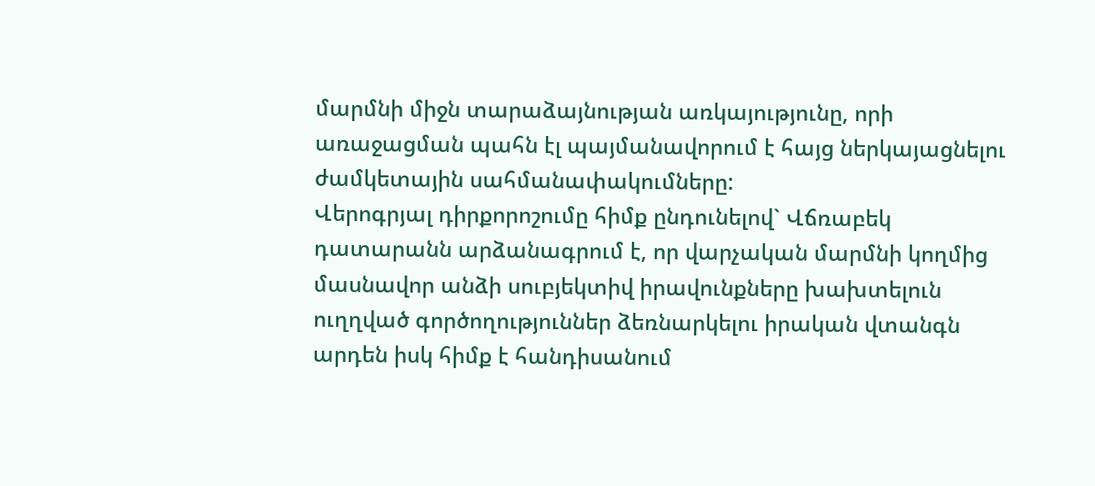մարմնի միջն տարաձայնության առկայությունը, որի առաջացման պահն էլ պայմանավորում է հայց ներկայացնելու ժամկետային սահմանափակումները:
Վերոգրյալ դիրքորոշումը հիմք ընդունելով` Վճռաբեկ դատարանն արձանագրում է, որ վարչական մարմնի կողմից մասնավոր անձի սուբյեկտիվ իրավունքները խախտելուն ուղղված գործողություններ ձեռնարկելու իրական վտանգն արդեն իսկ հիմք է հանդիսանում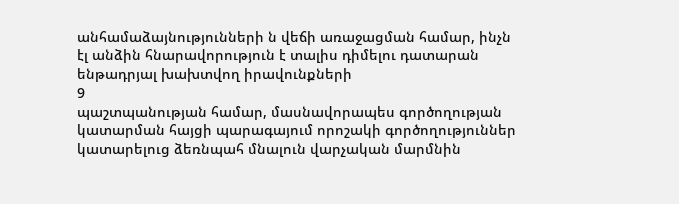անհամաձայնությունների ն վեճի առաջացման համար, ինչն էլ անձին հնարավորություն է տալիս դիմելու դատարան ենթադրյալ խախտվող իրավունքների
9
պաշտպանության համար, մասնավորապես գործողության կատարման հայցի պարագայում որոշակի գործողություններ կատարելուց ձեռնպահ մնալուն վարչական մարմնին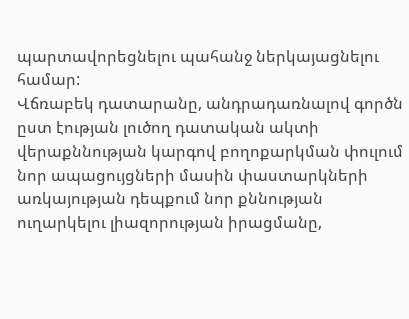պարտավորեցնելու պահանջ ներկայացնելու համար:
Վճռաբեկ դատարանը, անդրադառնալով գործն ըստ էության լուծող դատական ակտի վերաքննության կարգով բողոքարկման փուլում նոր ապացույցների մասին փաստարկների առկայության դեպքում նոր քննության ուղարկելու լիազորության իրացմանը,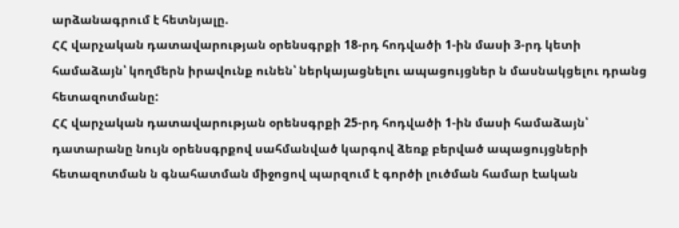արձանագրում է հետնյալը.
ՀՀ վարչական դատավարության օրենսգրքի 18-րդ հոդվածի 1-ին մասի 3-րդ կետի համաձայն՝ կողմերն իրավունք ունեն՝ ներկայացնելու ապացույցներ ն մասնակցելու դրանց հետազոտմանը:
ՀՀ վարչական դատավարության օրենսգրքի 25-րդ հոդվածի 1-ին մասի համաձայն՝ դատարանը նույն օրենսգրքով սահմանված կարգով ձեռք բերված ապացույցների հետազոտման ն գնահատման միջոցով պարզում է գործի լուծման համար էական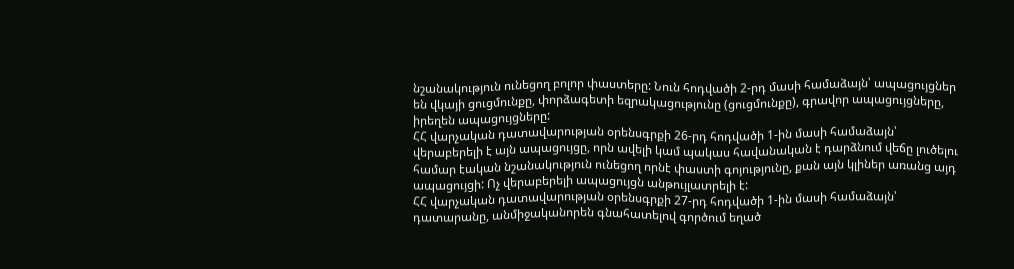նշանակություն ունեցող բոլոր փաստերը: Նուն հոդվածի 2-րդ մասի համաձայն՝ ապացույցներ են վկայի ցուցմունքը, փորձագետի եզրակացությունը (ցուցմունքը), գրավոր ապացույցները, իրեղեն ապացույցները:
ՀՀ վարչական դատավարության օրենսգրքի 26-րդ հոդվածի 1-ին մասի համաձայն՝ վերաբերելի է այն ապացույցը, որն ավելի կամ պակաս հավանական է դարձնում վեճը լուծելու համար էական նշանակություն ունեցող որնէ փաստի գոյությունը, քան այն կլիներ առանց այդ ապացույցի: Ոչ վերաբերելի ապացույցն անթույլատրելի է:
ՀՀ վարչական դատավարության օրենսգրքի 27-րդ հոդվածի 1-ին մասի համաձայն՝ դատարանը, անմիջականորեն գնահատելով գործում եղած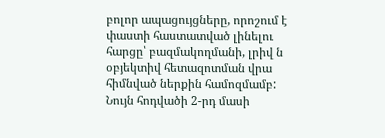բոլոր ապացույցները, որոշում է փաստի հաստատված լինելու հարցը՝ բազմակողմանի, լրիվ ն օբյեկտիվ հետազոտման վրա հիմնված ներքին համոզմամբ: Նույն հոդվածի 2-րդ մասի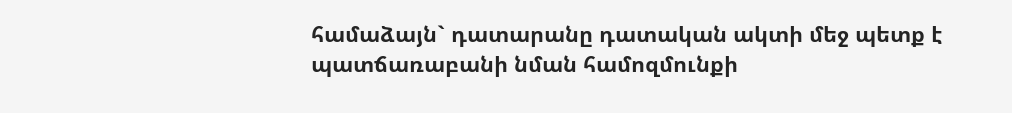համաձայն` դատարանը դատական ակտի մեջ պետք է պատճառաբանի նման համոզմունքի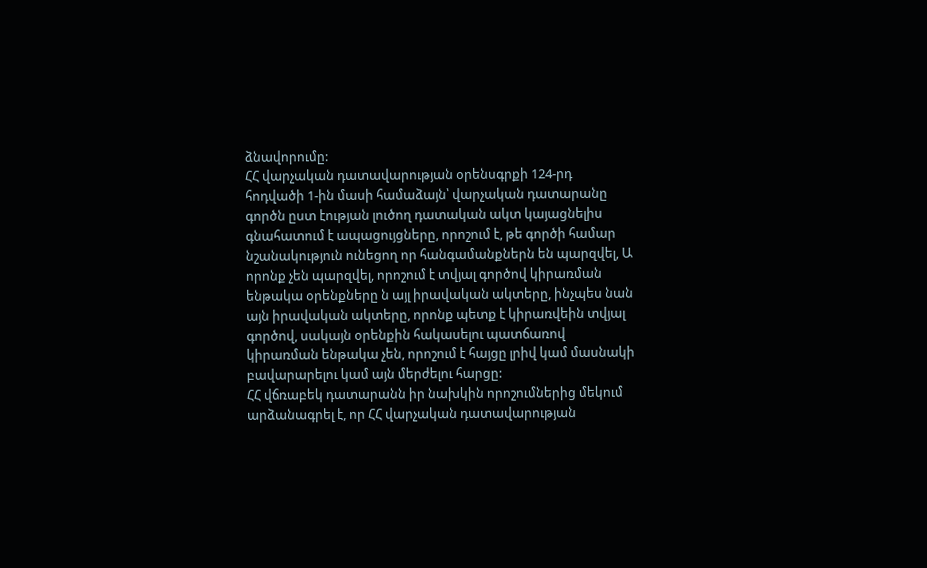ձնավորումը:
ՀՀ վարչական դատավարության օրենսգրքի 124-րդ հոդվածի 1-ին մասի համաձայն՝ վարչական դատարանը գործն ըստ էության լուծող դատական ակտ կայացնելիս գնահատում է ապացույցները, որոշում է, թե գործի համար նշանակություն ունեցող որ հանգամանքներն են պարզվել, Ա որոնք չեն պարզվել, որոշում է տվյալ գործով կիրառման ենթակա օրենքները ն այլ իրավական ակտերը, ինչպես նան այն իրավական ակտերը, որոնք պետք է կիրառվեին տվյալ գործով, սակայն օրենքին հակասելու պատճառով կիրառման ենթակա չեն, որոշում է հայցը լրիվ կամ մասնակի բավարարելու կամ այն մերժելու հարցը:
ՀՀ վճռաբեկ դատարանն իր նախկին որոշումներից մեկում արձանագրել է, որ ՀՀ վարչական դատավարության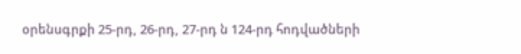օրենսգրքի 25-րդ, 26-րդ, 27-րդ ն 124-րդ հոդվածների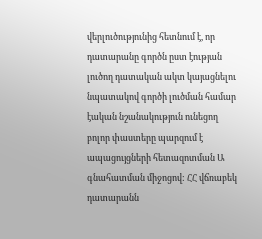վերլուծությունից հետնում է, որ դատարանը գործն ըստ էության լուծող դատական ակտ կայացնելու նպատակով գործի լուծման համար էական նշանակություն ունեցող բոլոր փաստերը պարզում է ապացույցների հետազոտման Ա գնահատման միջոցով: ՀՀ վճռաբեկ դատարանն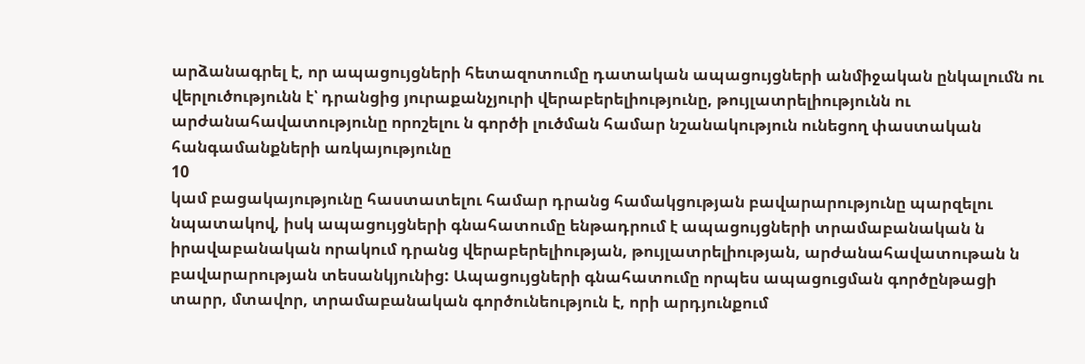արձանագրել է, որ ապացույցների հետազոտումը դատական ապացույցների անմիջական ընկալումն ու վերլուծությունն է՝ դրանցից յուրաքանչյուրի վերաբերելիությունը, թույլատրելիությունն ու արժանահավատությունը որոշելու ն գործի լուծման համար նշանակություն ունեցող փաստական հանգամանքների առկայությունը
10
կամ բացակայությունը հաստատելու համար դրանց համակցության բավարարությունը պարզելու նպատակով, իսկ ապացույցների գնահատումը ենթադրում է ապացույցների տրամաբանական ն իրավաբանական որակում դրանց վերաբերելիության, թույլատրելիության, արժանահավատութան ն բավարարության տեսանկյունից: Ապացույցների գնահատումը որպես ապացուցման գործընթացի տարր, մտավոր, տրամաբանական գործունեություն է, որի արդյունքում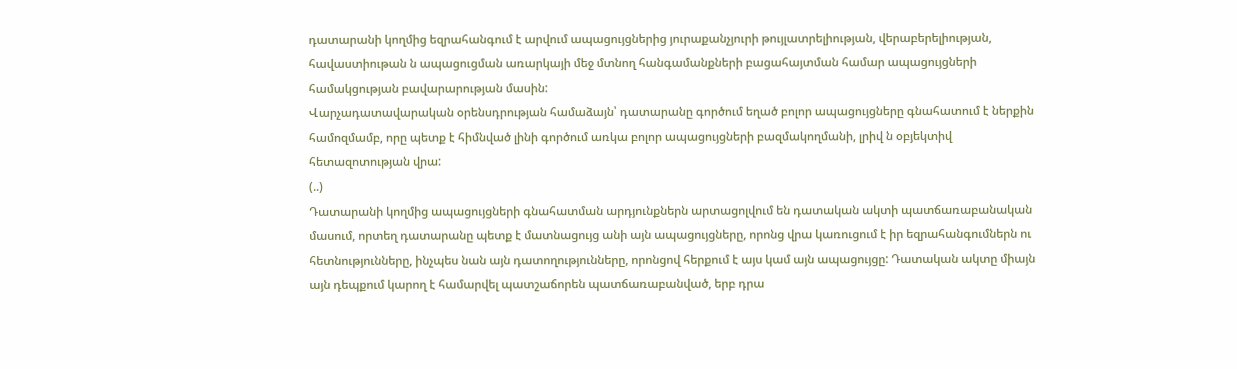դատարանի կողմից եզրահանգում է արվում ապացույցներից յուրաքանչյուրի թույլատրելիության, վերաբերելիության, հավաստիութան ն ապացուցման առարկայի մեջ մտնող հանգամանքների բացահայտման համար ապացույցների համակցության բավարարության մասին:
Վարչադատավարական օրենսդրության համաձայն՝ դատարանը գործում եղած բոլոր ապացույցները գնահատում է ներքին համոզմամբ, որը պետք է հիմնված լինի գործում առկա բոլոր ապացույցների բազմակողմանի, լրիվ ն օբյեկտիվ հետազոտության վրա:
(..)
Դատարանի կողմից ապացույցների գնահատման արդյունքներն արտացոլվում են դատական ակտի պատճառաբանական մասում, որտեղ դատարանը պետք է մատնացույց անի այն ապացույցները, որոնց վրա կառուցում է իր եզրահանգումներն ու հետնությունները, ինչպես նան այն դատողությունները, որոնցով հերքում է այս կամ այն ապացույցը: Դատական ակտը միայն այն դեպքում կարող է համարվել պատշաճորեն պատճառաբանված, երբ դրա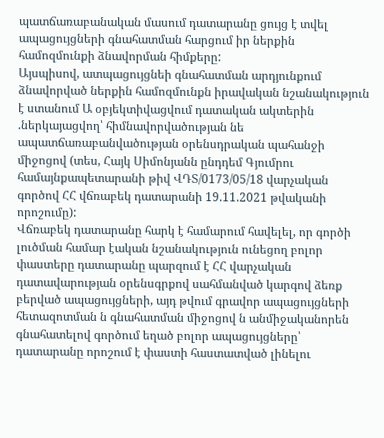պատճառաբանական մասում դատարանը ցույց է տվել ապացույցների գնահատման հարցում իր ներքին համոզմունքի ձնավորման հիմքերը:
Այսպիսով, ատպացույցնեի գնահատման արդյունքում ձնավորված ներքին համոզմունքն իրավական նշանակություն է ստանում Ա օբյեկտիվացվում դատական ակտերին .ներկայացվող՝ հիմնավորվածության նե ապատճառաբանվածության օրենսդրական պահանջի միջոցով (տես, Հայկ Սիմոնյանն ընդդեմ Գյումրու համայնքապետարանի թիվ ՎԴՏ/0173/05/18 վարչական գործով ՀՀ վճռաբեկ դատարանի 19.11.2021 թվականի որոշումը):
Վճռաբեկ դատարանը հարկ է համարում հավելել, որ գործի լուծման համար էական նշանակություն ունեցող բոլոր փաստերը դատարանը պարզում է ՀՀ վարչական դատավարության օրենսգրքով սահմանված կարգով ձեռք բերված ապացույցների, այդ թվում գրավոր ապացույցների հետազոտման ն գնահատման միջոցով ն անմիջականորեն գնահատելով գործում եղած բոլոր ապացույցները՝ դատարանը որոշում է փաստի հաստատված լինելու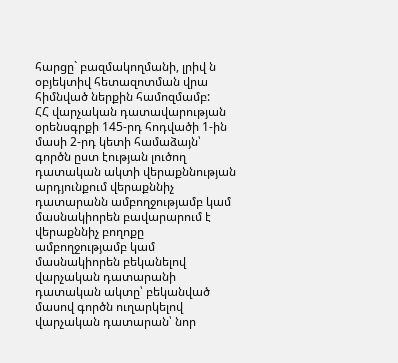հարցը` բազմակողմանի, լրիվ ն օբյեկտիվ հետազոտման վրա հիմնված ներքին համոզմամբ:
ՀՀ վարչական դատավարության օրենսգրքի 145-րդ հոդվածի 1-ին մասի 2-րդ կետի համաձայն՝ գործն ըստ էության լուծող դատական ակտի վերաքննության արդյունքում վերաքննիչ դատարանն ամբողջությամբ կամ մասնակիորեն բավարարում է վերաքննիչ բողոքը ամբողջությամբ կամ մասնակիորեն բեկանելով վարչական դատարանի դատական ակտը՝ բեկանված մասով գործն ուղարկելով վարչական դատարան՝ նոր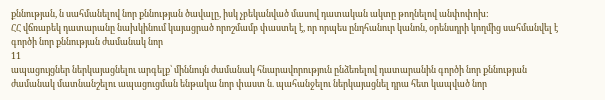քննության, ն սահմանելով նոր քննության ծավալը, իսկ չբեկանված մասով դատական ակտը թողնելով անփոփոխ:
ՀՀ վճռաբեկ դատարանը նախկինում կայացրած որոշմամբ փաստել է, որ որպես ընդհանուր կանոն, օրենսդրի կողմից սահմանվել է գործի նոր քննության ժամանակ նոր
11
ապացույցներ ներկայացնելու արգելք՝ միննույն ժամանակ հնարավորություն ընձեռելով դատարանին գործի նոր քննության ժամանակ մատնանշելու ապացուցման ենթակա նոր փաստ ն. պահանջելու ներկայացնել դրա հետ կապված նոր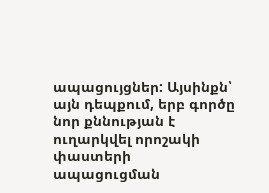ապացույցներ: Այսինքն՝ այն դեպքում, երբ գործը նոր քննության է ուղարկվել որոշակի փաստերի ապացուցման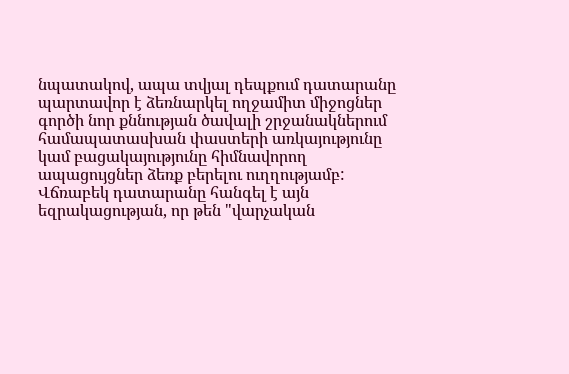նպատակով, ապա տվյալ դեպքում դատարանը պարտավոր է ձեռնարկել ողջամիտ միջոցներ գործի նոր քննության ծավալի շրջանակներում համապատասխան փաստերի առկայությունը կամ բացակայությունը հիմնավորող ապացույցներ ձեռք բերելու ուղղությամբ:
Վճռաբեկ դատարանը հանգել է այն եզրակացության, որ թեն "վարչական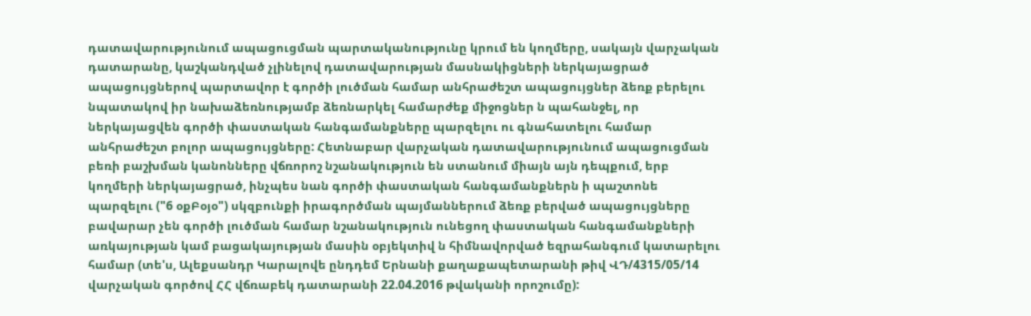դատավարությունում ապացուցման պարտականությունը կրում են կողմերը, սակայն վարչական դատարանը, կաշկանդված չլինելով դատավարության մասնակիցների ներկայացրած ապացույցներով պարտավոր է գործի լուծման համար անհրաժեշտ ապացույցներ ձեռք բերելու նպատակով իր նախաձեռնությամբ ձեռնարկել համարժեք միջոցներ ն պահանջել, որ ներկայացվեն գործի փաստական հանգամանքները պարզելու ու գնահատելու համար անհրաժեշտ բոլոր ապացույցները: Հետնաբար վարչական դատավարությունում ապացուցման բեռի բաշխման կանոնները վճռորոշ նշանակություն են ստանում միայն այն դեպքում, երբ կողմերի ներկայացրած, ինչպես նան գործի փաստական հանգամանքներն ի պաշտոնե պարզելու ("6 օքԲօյօ") սկզբունքի իրագործման պայմաններում ձեռք բերված ապացույցները բավարար չեն գործի լուծման համար նշանակություն ունեցող փաստական հանգամանքների առկայության կամ բացակայության մասին օբյեկտիվ ն հիմնավորված եզրահանգում կատարելու համար (տե'ս, Ալեքսանդր Կարալովե ընդդեմ Երնանի քաղաքապետարանի թիվ ՎԴ/4315/05/14 վարչական գործով ՀՀ վճռաբեկ դատարանի 22.04.2016 թվականի որոշումը):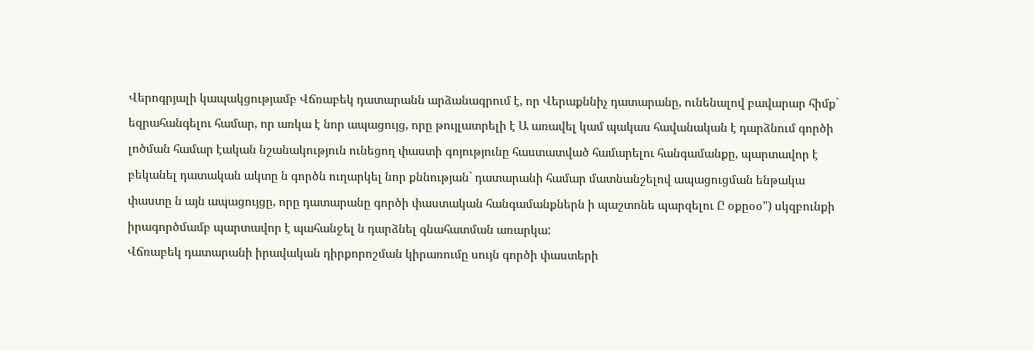Վերոգրյալի կապակցությամբ Վճռաբեկ դատարանն արձանագրում է, որ Վերաքննիչ դատարանը, ունենալով բավարար հիմք` եզրահանգելու համար, որ առկա է նոր ապացույց, որը թույլատրելի է Ա առավել կամ պակաս հավանական է դարձնում գործի լոծման համար էական նշանակություն ունեցող փաստի գոյությունը հաստատված համարելու հանգամանքը, պարտավոր է բեկանել դատական ակտը ն գործն ուղարկել նոր քննության` դատարանի համար մատնանշելով ապացուցման ենթակա փաստը ն այն ապացույցը, որը դատարանը գործի փաստական հանգամանքներն ի պաշտոնե պարզելու Ը օքըօօ") սկզբունքի իրագործմամբ պարտավոր է պահանջել ն դարձնել գնահատման առարկա:
Վճռաբեկ դատարանի իրավական դիրքորոշման կիրառումը սույն գործի փաստերի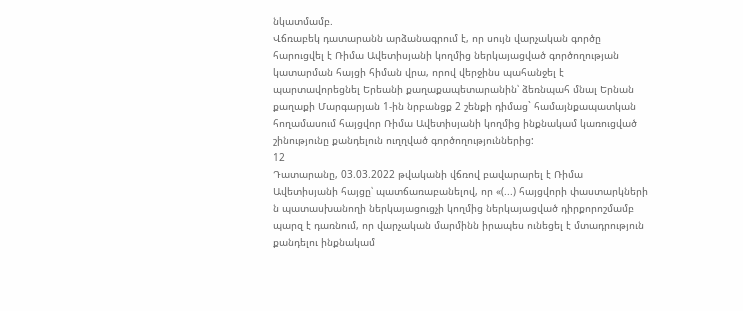նկատմամբ.
Վճռաբեկ դատարանն արձանագրում է, որ սույն վարչական գործը հարուցվել է Ռիմա Ավետիսյանի կողմից ներկայացված գործողության կատարման հայցի հիման վրա, որով վերջինս պահանջել է պարտավորեցնել Երեանի քաղաքապետարանին՝ ձեռնպահ մնալ Երնան քաղաքի Մարգարյան 1-ին նրբանցք 2 շենքի դիմաց` համայնքապատկան հողամասում հայցվոր Ռիմա Ավետիսյանի կողմից ինքնակամ կառուցված շինությունը քանդելուն ուղղված գործողություններից:
12
Դատարանը, 03.03.2022 թվականի վճռով բավարարել է Ռիմա Ավետիսյանի հայցը՝ պատճառաբանելով, որ «(...) հայցվորի փաստարկների ն պատասխանողի ներկայացուցչի կողմից ներկայացված դիրքորոշմամբ պարզ է դառնում, որ վարչական մարմինն իրապես ունեցել է մտադրություն քանդելու ինքնակամ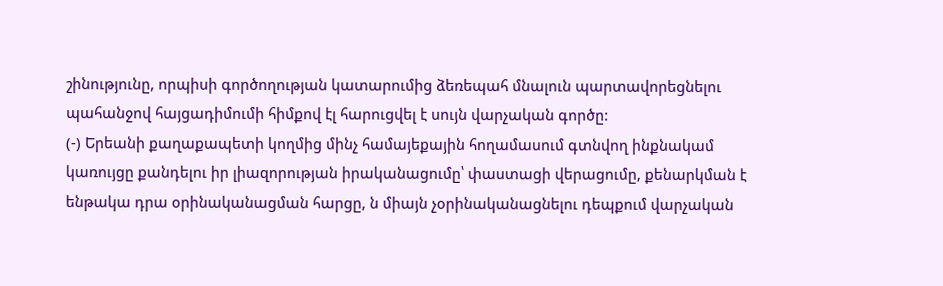շինությունը, որպիսի գործողության կատարումից ձեռեպահ մնալուն պարտավորեցնելու պահանջով հայցադիմումի հիմքով էլ հարուցվել է սույն վարչական գործը:
(-) Երեանի քաղաքապետի կողմից մինչ համայեքային հողամասում գտնվող ինքնակամ կառույցը քանդելու իր լիազորության իրականացումը՝ փաստացի վերացումը, քենարկման է ենթակա դրա օրինականացման հարցը, ն միայն չօրինականացնելու դեպքում վարչական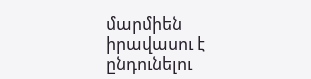մարմիեն իրավասու է ընդունելու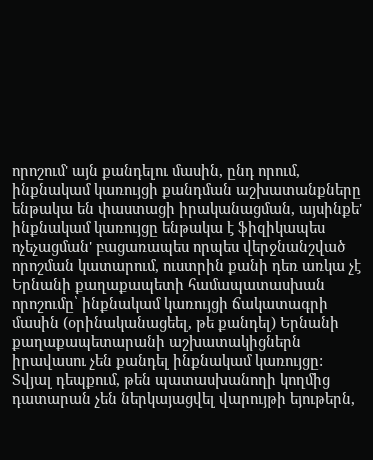որոշում' այն քանդելու մասին, ընդ որում, ինքնակամ կառույցի քանդման աշխատանքները ենթակա են փաստացի իրականացման, այսինքե' ինքնակամ կառույցը ենթակա է ֆիզիկապես ոչեչացման' բացառապես որպես վերջնանշված որոշման կատարում, ուստրին քանի դեռ առկա չէ Երնանի քաղաքապետի համապատասխան որոշումը՝ ինքնակամ կառույցի ճակատագրի մասին (օրինականացեել, թե քանդել) Երնանի քաղաքապետարանի աշխատակիցներն իրավասու չեն քանդել ինքնակամ կառույցը:
Տվյալ դեպքում, թեն պատասխանողի կողմից դատարան չեն ներկայացվել վարույթի եյութերն,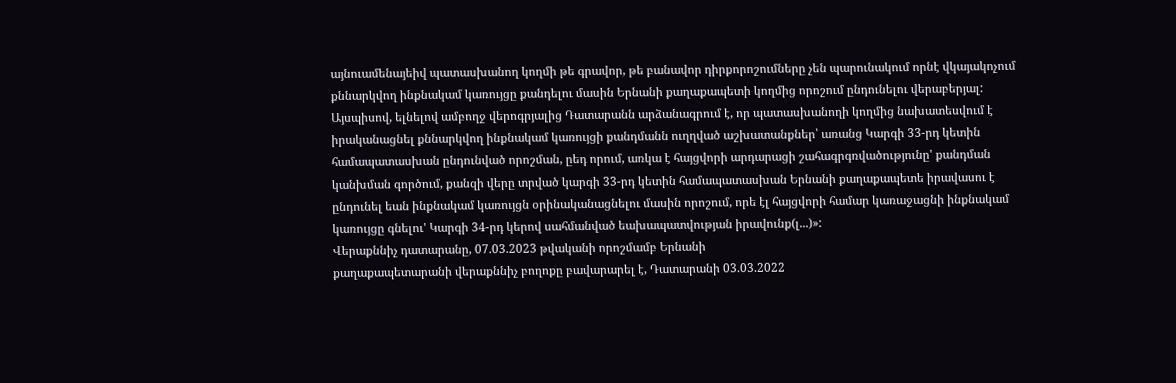այնուամենայեիվ պատասխանող կողմի թե գրավոր, թե բանավոր դիրքորոշումները չեն պարունակում որնէ վկայակոչում քննարկվող ինքնակամ կառույցը քանդելու մասին Երնանի քաղաքապետի կողմից որոշում ընդունելու վերաբերյալ:
Այսպիսով, ելնելով ամբողջ վերոգրյալից Դատարանն արձանագրում է, որ պատասխանողի կողմից նախատեսվում է իրականացնել քննարկվող ինքնակամ կառույցի քանդմանն ուղղված աշխատանքներ՝ առանց Կարգի 33-րդ կետին համապատասխան ընդունված որոշման, ըեդ որում, առկա է հայցվորի արդարացի շահագրգռվածությունը' քանդման կանխման գործում, քանզի վերը տրված կարգի 33-րդ կետին համապատասխան Երնանի քաղաքապետե իրավասու է ընդունել եան ինքնակամ կառույցն օրինականացնելու մասին որոշում, որե էլ հայցվորի համար կառաջացնի ինքնակամ կառույցը գնելու' Կարգի 34-րդ կերով սահմանված եախապատվության իրավունք(լ...)»:
Վերաքննիչ դատարանը, 07.03.2023 թվականի որոշմամբ Երնանի
քաղաքապետարանի վերաքննիչ բողոքը բավարարել է, Դատարանի 03.03.2022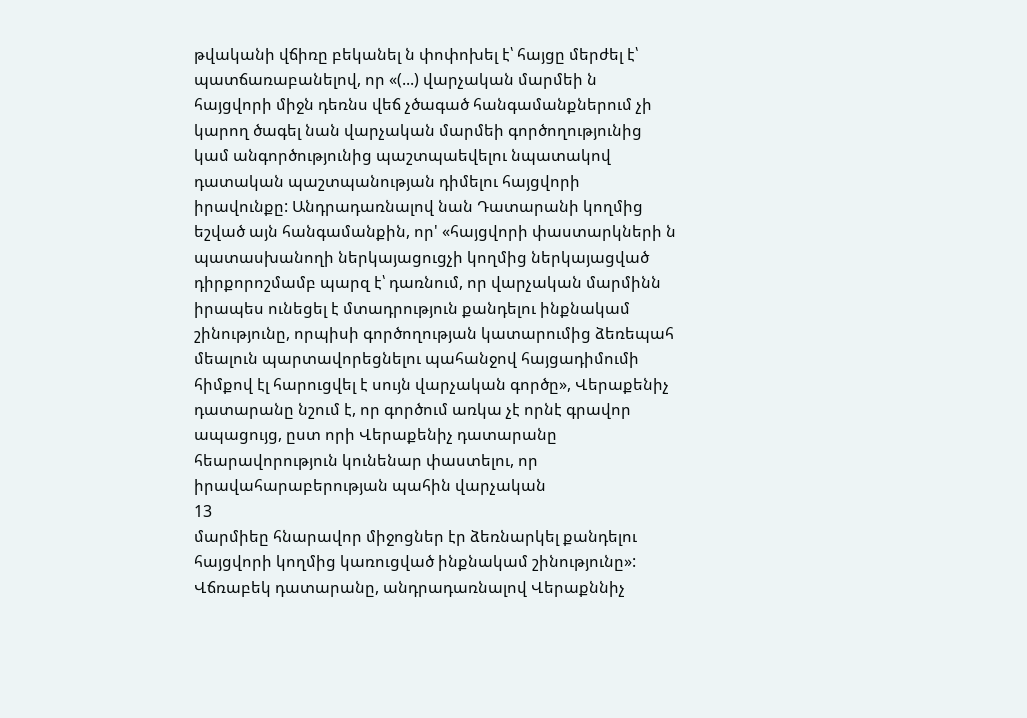թվականի վճիռը բեկանել ն փոփոխել է՝ հայցը մերժել է՝ պատճառաբանելով, որ «(...) վարչական մարմեի ն հայցվորի միջն դեռնս վեճ չծագած հանգամանքներում չի կարող ծագել նան վարչական մարմեի գործողությունից կամ անգործությունից պաշտպաեվելու նպատակով դատական պաշտպանության դիմելու հայցվորի իրավունքը: Անդրադառնալով նան Դատարանի կողմից եշված այն հանգամանքին, որ' «հայցվորի փաստարկների ն պատասխանողի ներկայացուցչի կողմից ներկայացված դիրքորոշմամբ պարզ է՝ դառնում, որ վարչական մարմինն իրապես ունեցել է մտադրություն քանդելու ինքնակամ շինությունը, որպիսի գործողության կատարումից ձեռեպահ մեալուն պարտավորեցնելու պահանջով հայցադիմումի հիմքով էլ հարուցվել է սույն վարչական գործը», Վերաքենիչ դատարանը նշում է, որ գործում առկա չէ որնէ գրավոր ապացույց, ըստ որի Վերաքենիչ դատարանը հեարավորություն կունենար փաստելու, որ իրավահարաբերության պահին վարչական
13
մարմիեը հնարավոր միջոցներ էր ձեռնարկել քանդելու հայցվորի կողմից կառուցված ինքնակամ շինությունը»:
Վճռաբեկ դատարանը, անդրադառնալով Վերաքննիչ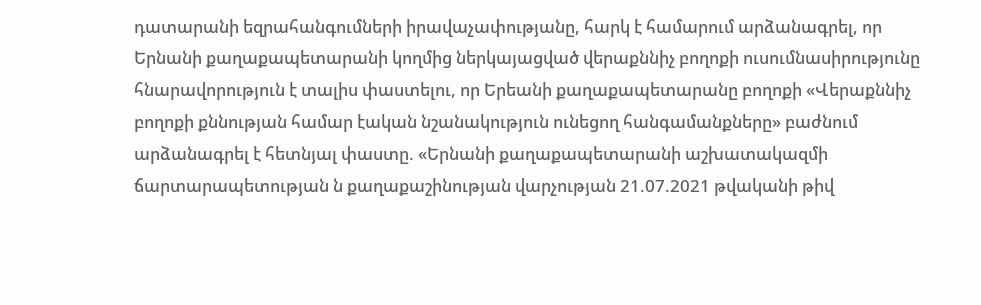դատարանի եզրահանգումների իրավաչափությանը, հարկ է համարում արձանագրել, որ Երնանի քաղաքապետարանի կողմից ներկայացված վերաքննիչ բողոքի ուսումնասիրությունը հնարավորություն է տալիս փաստելու, որ Երեանի քաղաքապետարանը բողոքի «Վերաքննիչ բողոքի քննության համար էական նշանակություն ունեցող հանգամանքները» բաժնում արձանագրել է հետնյալ փաստը. «Երնանի քաղաքապետարանի աշխատակազմի ճարտարապետության ն քաղաքաշինության վարչության 21.07.2021 թվականի թիվ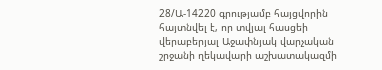28/Ա-14220 գրությամբ հայցվորին հայտնվել է, որ տվյալ հասցեի վերաբերյալ Աջափնյակ վարչական շրջանի ղեկավարի աշխատակազմի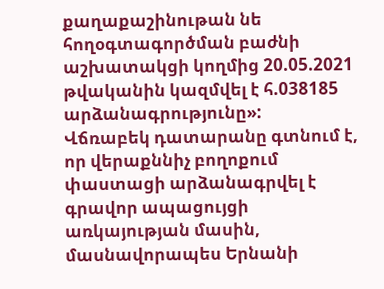քաղաքաշինութան նե հողօգտագործման բաժնի աշխատակցի կողմից 20.05.2021 թվականին կազմվել է հ.038185 արձանագրությունը»:
Վճռաբեկ դատարանը գտնում է, որ վերաքննիչ բողոքում փաստացի արձանագրվել է գրավոր ապացույցի առկայության մասին, մասնավորապես Երնանի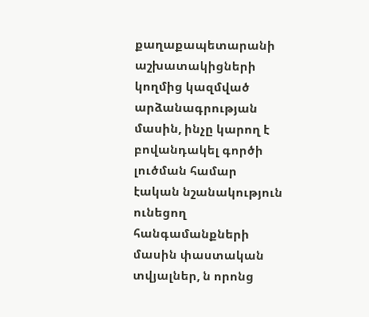քաղաքապետարանի աշխատակիցների կողմից կազմված արձանագրության մասին, ինչը կարող է բովանդակել գործի լուծման համար էական նշանակություն ունեցող հանգամանքների մասին փաստական տվյալներ, ն որոնց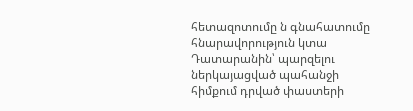հետազոտումը ն գնահատումը հնարավորություն կտա Դատարանին՝ պարզելու ներկայացված պահանջի հիմքում դրված փաստերի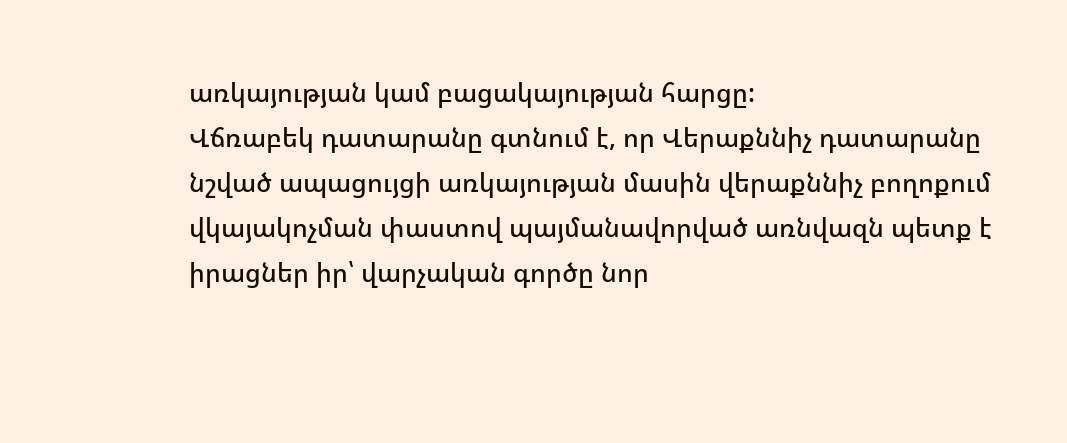առկայության կամ բացակայության հարցը:
Վճռաբեկ դատարանը գտնում է, որ Վերաքննիչ դատարանը նշված ապացույցի առկայության մասին վերաքննիչ բողոքում վկայակոչման փաստով պայմանավորված առնվազն պետք է իրացներ իր՝ վարչական գործը նոր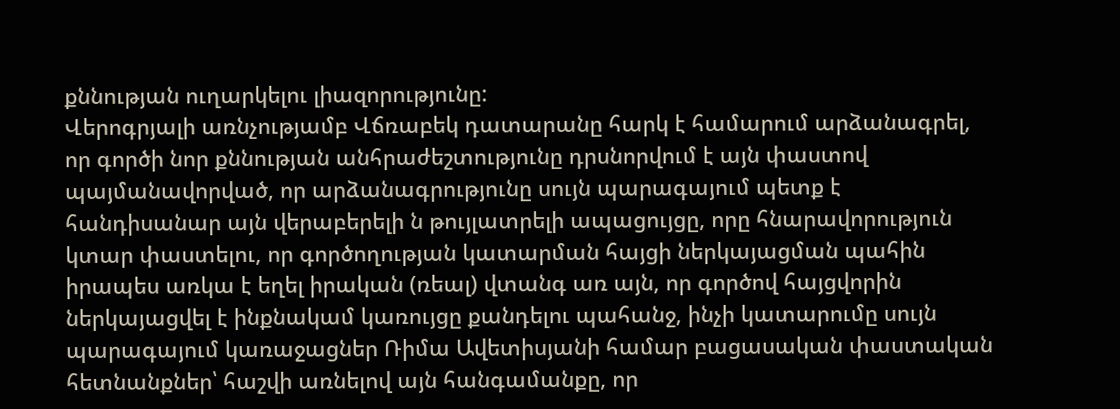քննության ուղարկելու լիազորությունը:
Վերոգրյալի առնչությամբ Վճռաբեկ դատարանը հարկ է համարում արձանագրել, որ գործի նոր քննության անհրաժեշտությունը դրսնորվում է այն փաստով պայմանավորված, որ արձանագրությունը սույն պարագայում պետք է հանդիսանար այն վերաբերելի ն թույլատրելի ապացույցը, որը հնարավորություն կտար փաստելու, որ գործողության կատարման հայցի ներկայացման պահին իրապես առկա է եղել իրական (ռեալ) վտանգ առ այն, որ գործով հայցվորին ներկայացվել է ինքնակամ կառույցը քանդելու պահանջ, ինչի կատարումը սույն պարագայում կառաջացներ Ռիմա Ավետիսյանի համար բացասական փաստական հետնանքներ՝ հաշվի առնելով այն հանգամանքը, որ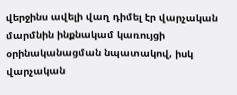վերջինս ավելի վաղ դիմել էր վարչական մարմնին ինքնակամ կառույցի օրինականացման նպատակով, իսկ վարչական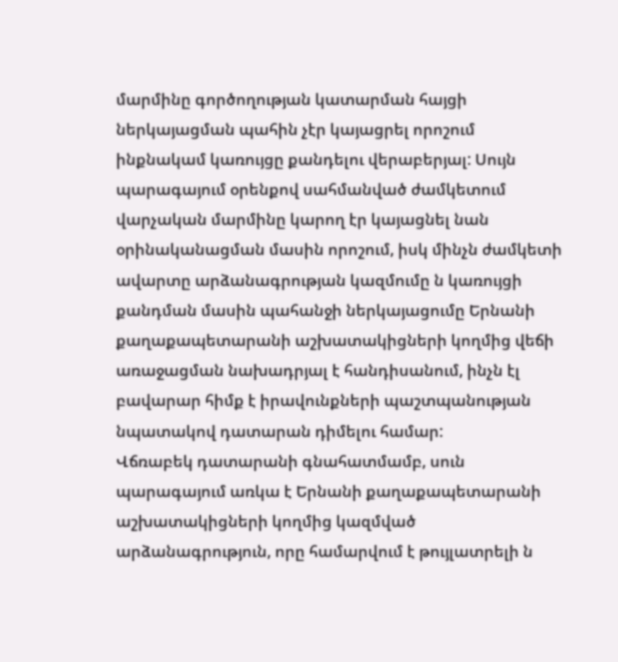մարմինը գործողության կատարման հայցի ներկայացման պահին չէր կայացրել որոշում ինքնակամ կառույցը քանդելու վերաբերյալ: Սույն պարագայում օրենքով սահմանված ժամկետում վարչական մարմինը կարող էր կայացնել նան օրինականացման մասին որոշում, իսկ մինչն ժամկետի ավարտը արձանագրության կազմումը ն կառույցի քանդման մասին պահանջի ներկայացումը Երնանի քաղաքապետարանի աշխատակիցների կողմից վեճի առաջացման նախադրյալ է հանդիսանում, ինչն էլ բավարար հիմք է իրավունքների պաշտպանության նպատակով դատարան դիմելու համար:
Վճռաբեկ դատարանի գնահատմամբ, սուն պարագայում առկա է Երնանի քաղաքապետարանի աշխատակիցների կողմից կազմված արձանագրություն, որը համարվում է թույլատրելի ն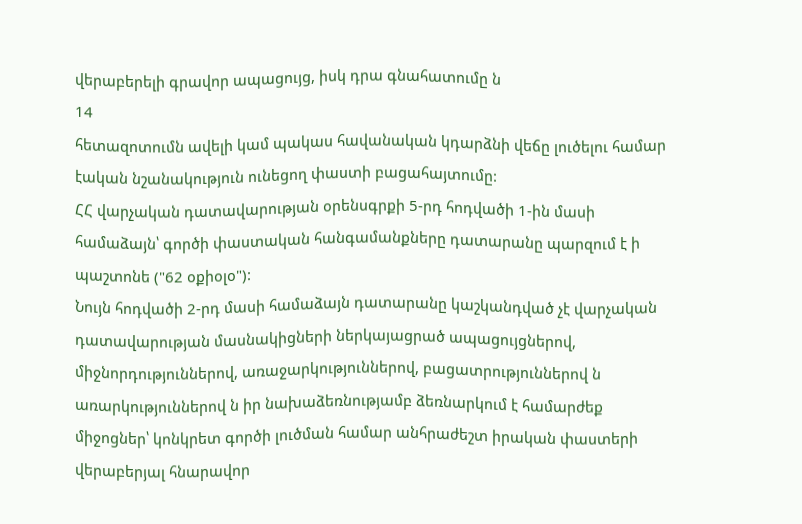վերաբերելի գրավոր ապացույց, իսկ դրա գնահատումը ն
14
հետազոտումն ավելի կամ պակաս հավանական կդարձնի վեճը լուծելու համար էական նշանակություն ունեցող փաստի բացահայտումը:
ՀՀ վարչական դատավարության օրենսգրքի 5-րդ հոդվածի 1-ին մասի համաձայն՝ գործի փաստական հանգամանքները դատարանը պարզում է ի պաշտոնե ("62 օքիօլօ"):
Նույն հոդվածի 2-րդ մասի համաձայն դատարանը կաշկանդված չէ վարչական դատավարության մասնակիցների ներկայացրած ապացույցներով, միջնորդություններով, առաջարկություններով, բացատրություններով ն առարկություններով ն իր նախաձեռնությամբ ձեռնարկում է համարժեք միջոցներ՝ կոնկրետ գործի լուծման համար անհրաժեշտ իրական փաստերի վերաբերյալ հնարավոր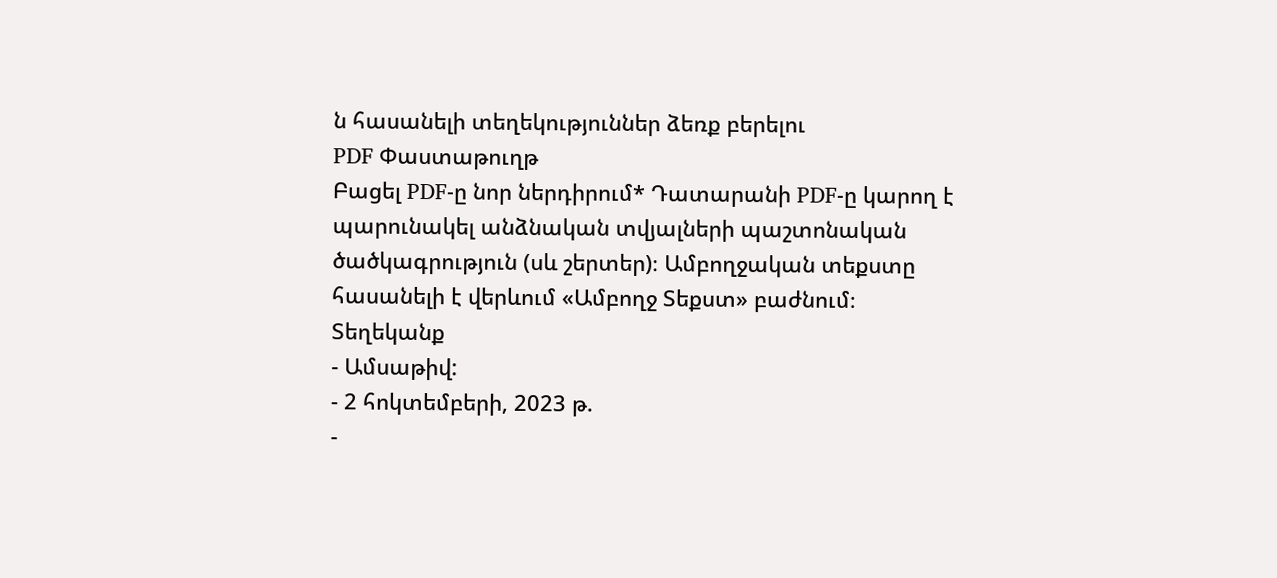ն հասանելի տեղեկություններ ձեռք բերելու
PDF Փաստաթուղթ
Բացել PDF-ը նոր ներդիրում* Դատարանի PDF-ը կարող է պարունակել անձնական տվյալների պաշտոնական ծածկագրություն (սև շերտեր)։ Ամբողջական տեքստը հասանելի է վերևում «Ամբողջ Տեքստ» բաժնում։
Տեղեկանք
- Ամսաթիվ:
- 2 հոկտեմբերի, 2023 թ.
-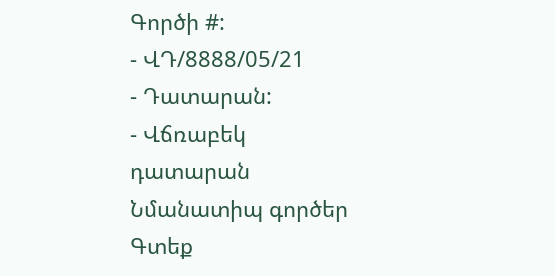Գործի #:
- ՎԴ/8888/05/21
- Դատարան:
- Վճռաբեկ դատարան
Նմանատիպ գործեր
Գտեք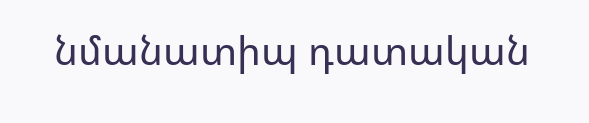նմանատիպ դատական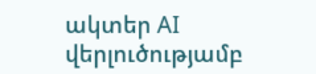ակտեր AI վերլուծությամբ